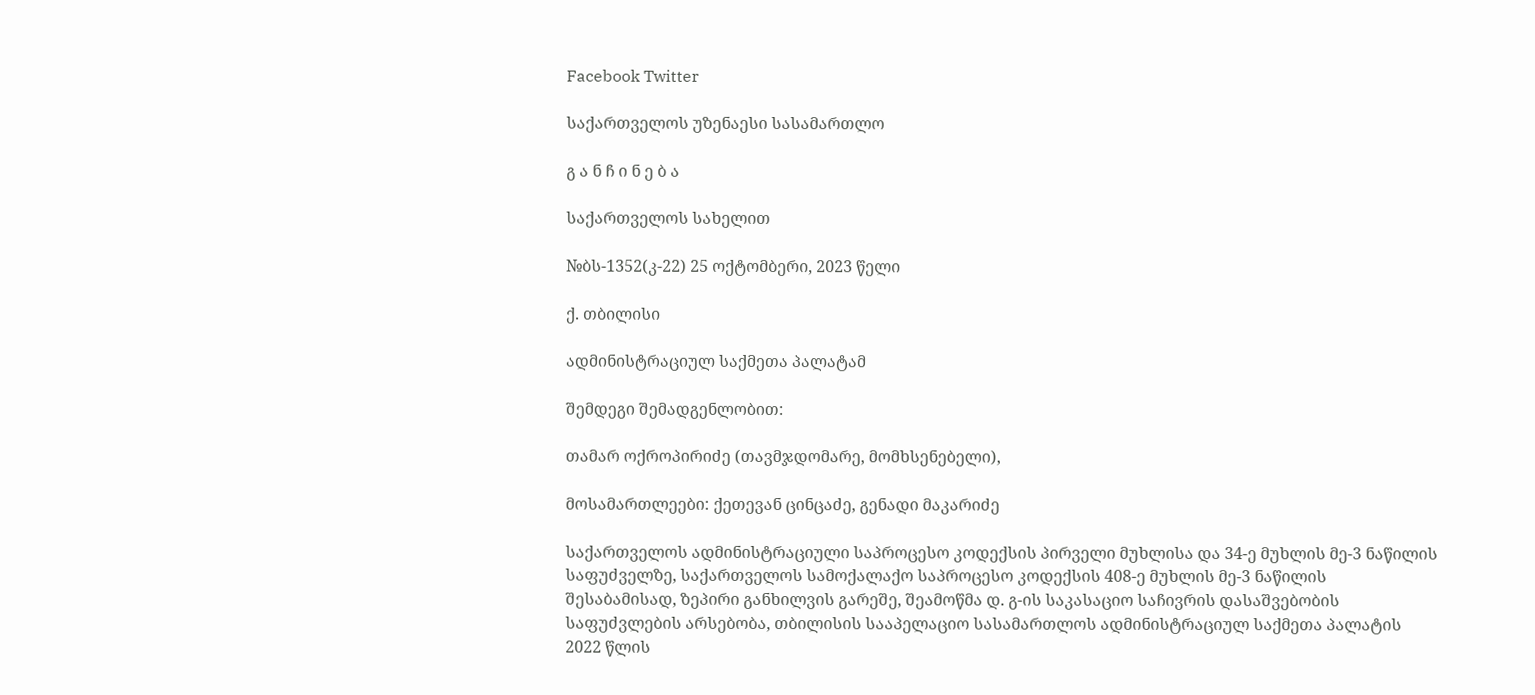Facebook Twitter

საქართველოს უზენაესი სასამართლო

გ ა ნ ჩ ი ნ ე ბ ა

საქართველოს სახელით

№ბს-1352(კ-22) 25 ოქტომბერი, 2023 წელი

ქ. თბილისი

ადმინისტრაციულ საქმეთა პალატამ

შემდეგი შემადგენლობით:

თამარ ოქროპირიძე (თავმჯდომარე, მომხსენებელი),

მოსამართლეები: ქეთევან ცინცაძე, გენადი მაკარიძე

საქართველოს ადმინისტრაციული საპროცესო კოდექსის პირველი მუხლისა და 34-ე მუხლის მე-3 ნაწილის საფუძველზე, საქართველოს სამოქალაქო საპროცესო კოდექსის 408-ე მუხლის მე-3 ნაწილის შესაბამისად, ზეპირი განხილვის გარეშე, შეამოწმა დ. გ-ის საკასაციო საჩივრის დასაშვებობის საფუძვლების არსებობა, თბილისის სააპელაციო სასამართლოს ადმინისტრაციულ საქმეთა პალატის 2022 წლის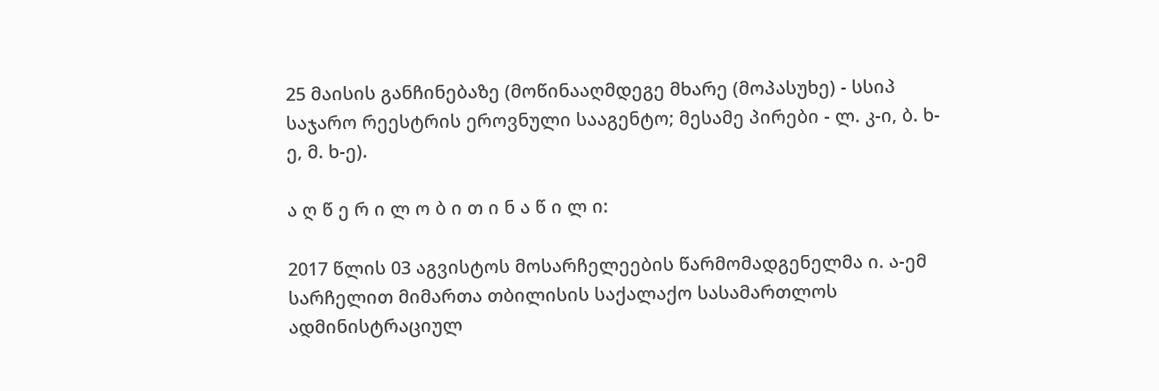25 მაისის განჩინებაზე (მოწინააღმდეგე მხარე (მოპასუხე) - სსიპ საჯარო რეესტრის ეროვნული სააგენტო; მესამე პირები - ლ. კ-ი, ბ. ხ-ე, მ. ხ-ე).

ა ღ წ ე რ ი ლ ო ბ ი თ ი ნ ა წ ი ლ ი:

2017 წლის 03 აგვისტოს მოსარჩელეების წარმომადგენელმა ი. ა-ემ სარჩელით მიმართა თბილისის საქალაქო სასამართლოს ადმინისტრაციულ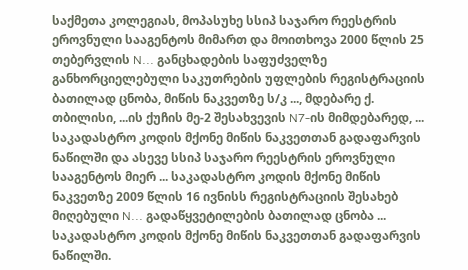საქმეთა კოლეგიას, მოპასუხე სსიპ საჯარო რეესტრის ეროვნული სააგენტოს მიმართ და მოითხოვა 2000 წლის 25 თებერვლის N... განცხადების საფუძველზე განხორციელებული საკუთრების უფლების რეგისტრაციის ბათილად ცნობა, მიწის ნაკვეთზე ს/კ ..., მდებარე ქ. თბილისი, ...ის ქუჩის მე-2 შესახვევის N7-ის მიმდებარედ, ... საკადასტრო კოდის მქონე მიწის ნაკვეთთან გადაფარვის ნაწილში და ასევე სსიპ საჯარო რეესტრის ეროვნული სააგენტოს მიერ ... საკადასტრო კოდის მქონე მიწის ნაკვეთზე 2009 წლის 16 ივნისს რეგისტრაციის შესახებ მიღებული N... გადაწყვეტილების ბათილად ცნობა ... საკადასტრო კოდის მქონე მიწის ნაკვეთთან გადაფარვის ნაწილში.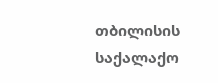თბილისის საქალაქო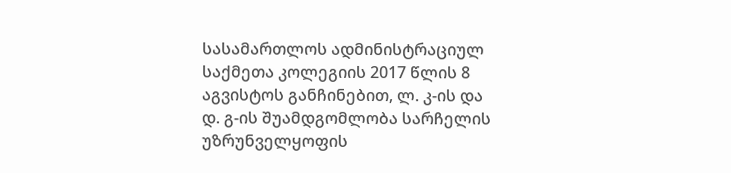სასამართლოს ადმინისტრაციულ საქმეთა კოლეგიის 2017 წლის 8 აგვისტოს განჩინებით, ლ. კ-ის და დ. გ-ის შუამდგომლობა სარჩელის უზრუნველყოფის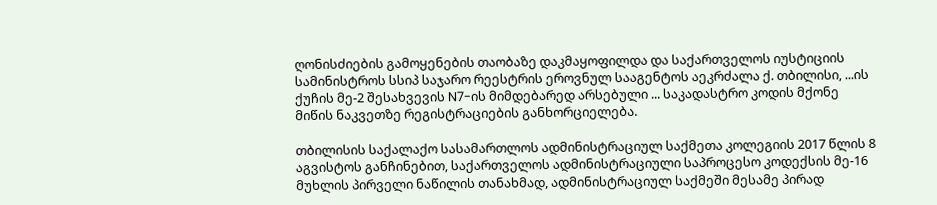ღონისძიების გამოყენების თაობაზე დაკმაყოფილდა და საქართველოს იუსტიციის სამინისტროს სსიპ საჯარო რეესტრის ეროვნულ სააგენტოს აეკრძალა ქ. თბილისი, ...ის ქუჩის მე-2 შესახვევის N7-ის მიმდებარედ არსებული ... საკადასტრო კოდის მქონე მიწის ნაკვეთზე რეგისტრაციების განხორციელება.

თბილისის საქალაქო სასამართლოს ადმინისტრაციულ საქმეთა კოლეგიის 2017 წლის 8 აგვისტოს განჩინებით, საქართველოს ადმინისტრაციული საპროცესო კოდექსის მე-16 მუხლის პირველი ნაწილის თანახმად, ადმინისტრაციულ საქმეში მესამე პირად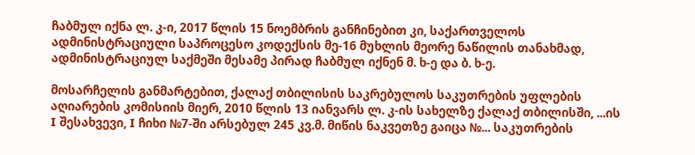ჩაბმულ იქნა ლ. კ-ი, 2017 წლის 15 ნოემბრის განჩინებით კი, საქართველოს ადმინისტრაციული საპროცესო კოდექსის მე-16 მუხლის მეორე ნაწილის თანახმად, ადმინისტრაციულ საქმეში მესამე პირად ჩაბმულ იქნენ მ. ხ-ე და ბ. ხ-ე.

მოსარჩელის განმარტებით, ქალაქ თბილისის საკრებულოს საკუთრების უფლების აღიარების კომისიის მიერ, 2010 წლის 13 იანვარს ლ. კ-ის სახელზე ქალაქ თბილისში, ...ის I შესახვევი, I ჩიხი №7-ში არსებულ 245 კვ.მ. მიწის ნაკვეთზე გაიცა №... საკუთრების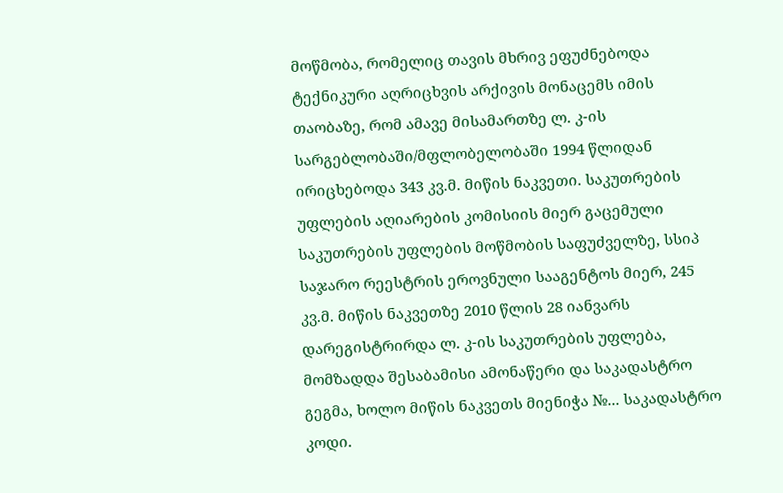მოწმობა, რომელიც თავის მხრივ ეფუძნებოდა ტექნიკური აღრიცხვის არქივის მონაცემს იმის თაობაზე, რომ ამავე მისამართზე ლ. კ-ის სარგებლობაში/მფლობელობაში 1994 წლიდან ირიცხებოდა 343 კვ.მ. მიწის ნაკვეთი. საკუთრების უფლების აღიარების კომისიის მიერ გაცემული საკუთრების უფლების მოწმობის საფუძველზე, სსიპ საჯარო რეესტრის ეროვნული სააგენტოს მიერ, 245 კვ.მ. მიწის ნაკვეთზე 2010 წლის 28 იანვარს დარეგისტრირდა ლ. კ-ის საკუთრების უფლება, მომზადდა შესაბამისი ამონაწერი და საკადასტრო გეგმა, ხოლო მიწის ნაკვეთს მიენიჭა №... საკადასტრო კოდი.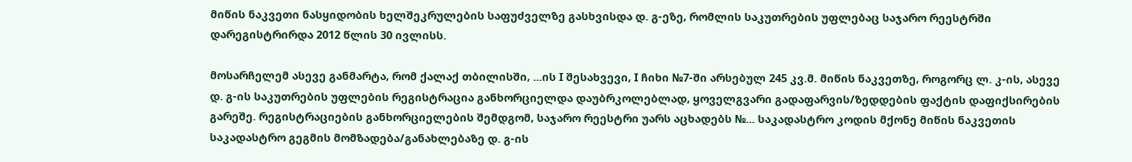მიწის ნაკვეთი ნასყიდობის ხელშეკრულების საფუძველზე გასხვისდა დ. გ-ეზე, რომლის საკუთრების უფლებაც საჯარო რეესტრში დარეგისტრირდა 2012 წლის 30 ივლისს.

მოსარჩელემ ასევე განმარტა, რომ ქალაქ თბილისში, ...ის I შესახვევი, I ჩიხი №7-ში არსებულ 245 კვ.მ. მიწის ნაკვეთზე, როგორც ლ. კ-ის, ასევე დ. გ-ის საკუთრების უფლების რეგისტრაცია განხორციელდა დაუბრკოლებლად, ყოველგვარი გადაფარვის/ზედდების ფაქტის დაფიქსირების გარეშე. რეგისტრაციების განხორციელების შემდგომ, საჯარო რეესტრი უარს აცხადებს №... საკადასტრო კოდის მქონე მიწის ნაკვეთის საკადასტრო გეგმის მომზადება/განახლებაზე დ. გ-ის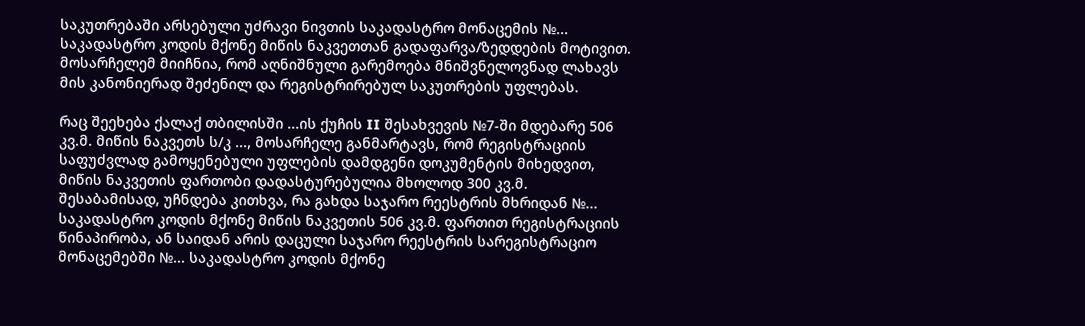საკუთრებაში არსებული უძრავი ნივთის საკადასტრო მონაცემის №... საკადასტრო კოდის მქონე მიწის ნაკვეთთან გადაფარვა/ზედდების მოტივით. მოსარჩელემ მიიჩნია, რომ აღნიშნული გარემოება მნიშვნელოვნად ლახავს მის კანონიერად შეძენილ და რეგისტრირებულ საკუთრების უფლებას.

რაც შეეხება ქალაქ თბილისში ...ის ქუჩის II შესახვევის №7-ში მდებარე 506 კვ.მ. მიწის ნაკვეთს ს/კ ..., მოსარჩელე განმარტავს, რომ რეგისტრაციის საფუძვლად გამოყენებული უფლების დამდგენი დოკუმენტის მიხედვით, მიწის ნაკვეთის ფართობი დადასტურებულია მხოლოდ 300 კვ.მ. შესაბამისად, უჩნდება კითხვა, რა გახდა საჯარო რეესტრის მხრიდან №... საკადასტრო კოდის მქონე მიწის ნაკვეთის 506 კვ.მ. ფართით რეგისტრაციის წინაპირობა, ან საიდან არის დაცული საჯარო რეესტრის სარეგისტრაციო მონაცემებში №... საკადასტრო კოდის მქონე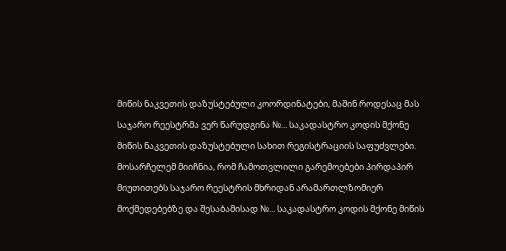მიწის ნაკვეთის დაზუსტებული კოორდინატები, მაშინ როდესაც მას საჯარო რეესტრმა ვერ წარუდგინა №... საკადასტრო კოდის მქონე მიწის ნაკვეთის დაზუსტებული სახით რეგისტრაციის საფუძვლები. მოსარჩელემ მიიჩნია, რომ ჩამოთვლილი გარემოებები პირდაპირ მიუთითებს საჯარო რეესტრის მხრიდან არამართლზომიერ მოქმედებებზე და შესაბამისად №... საკადასტრო კოდის მქონე მიწის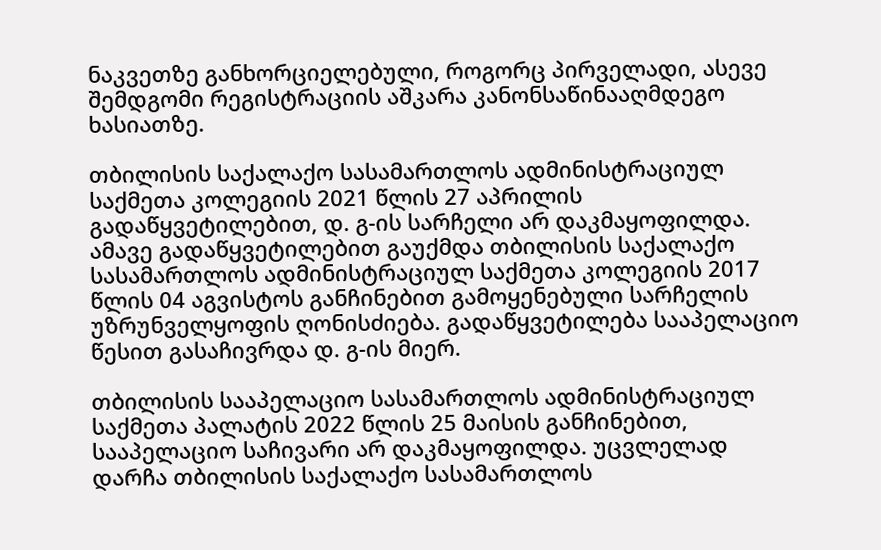ნაკვეთზე განხორციელებული, როგორც პირველადი, ასევე შემდგომი რეგისტრაციის აშკარა კანონსაწინააღმდეგო ხასიათზე.

თბილისის საქალაქო სასამართლოს ადმინისტრაციულ საქმეთა კოლეგიის 2021 წლის 27 აპრილის გადაწყვეტილებით, დ. გ-ის სარჩელი არ დაკმაყოფილდა. ამავე გადაწყვეტილებით გაუქმდა თბილისის საქალაქო სასამართლოს ადმინისტრაციულ საქმეთა კოლეგიის 2017 წლის 04 აგვისტოს განჩინებით გამოყენებული სარჩელის უზრუნველყოფის ღონისძიება. გადაწყვეტილება სააპელაციო წესით გასაჩივრდა დ. გ-ის მიერ.

თბილისის სააპელაციო სასამართლოს ადმინისტრაციულ საქმეთა პალატის 2022 წლის 25 მაისის განჩინებით, სააპელაციო საჩივარი არ დაკმაყოფილდა. უცვლელად დარჩა თბილისის საქალაქო სასამართლოს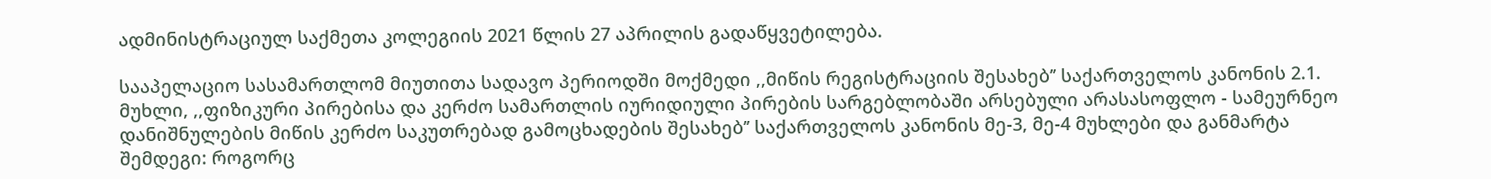ადმინისტრაციულ საქმეთა კოლეგიის 2021 წლის 27 აპრილის გადაწყვეტილება.

სააპელაციო სასამართლომ მიუთითა სადავო პერიოდში მოქმედი ,,მიწის რეგისტრაციის შესახებ’’ საქართველოს კანონის 2.1. მუხლი, ,,ფიზიკური პირებისა და კერძო სამართლის იურიდიული პირების სარგებლობაში არსებული არასასოფლო - სამეურნეო დანიშნულების მიწის კერძო საკუთრებად გამოცხადების შესახებ’’ საქართველოს კანონის მე-3, მე-4 მუხლები და განმარტა შემდეგი: როგორც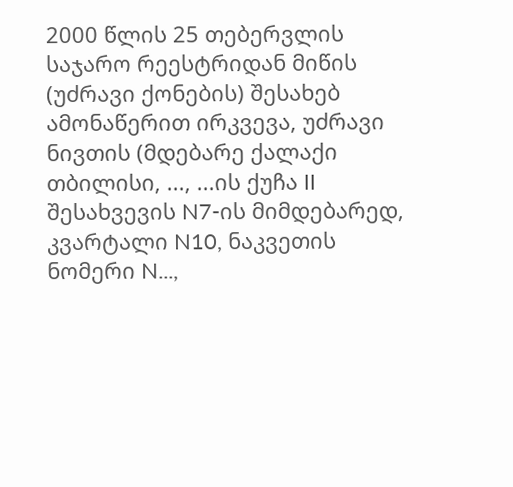2000 წლის 25 თებერვლის საჯარო რეესტრიდან მიწის (უძრავი ქონების) შესახებ ამონაწერით ირკვევა, უძრავი ნივთის (მდებარე ქალაქი თბილისი, ..., ...ის ქუჩა II შესახვევის N7-ის მიმდებარედ, კვარტალი N10, ნაკვეთის ნომერი N...,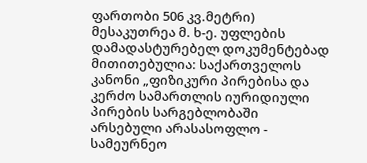ფართობი 506 კვ.მეტრი) მესაკუთრეა მ. ხ-ე. უფლების დამადასტურებელ დოკუმენტებად მითითებულია: საქართველოს კანონი „ფიზიკური პირებისა და კერძო სამართლის იურიდიული პირების სარგებლობაში არსებული არასასოფლო - სამეურნეო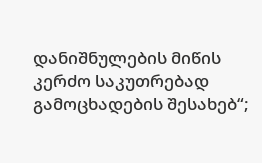დანიშნულების მიწის კერძო საკუთრებად გამოცხადების შესახებ“;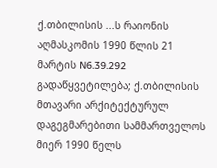ქ.თბილისის ...ს რაიონის აღმასკომის 1990 წლის 21 მარტის N6.39.292 გადაწყვეტილება; ქ.თბილისის მთავარი არქიტექტურულ დაგეგმარებითი სამმართველოს მიერ 1990 წელს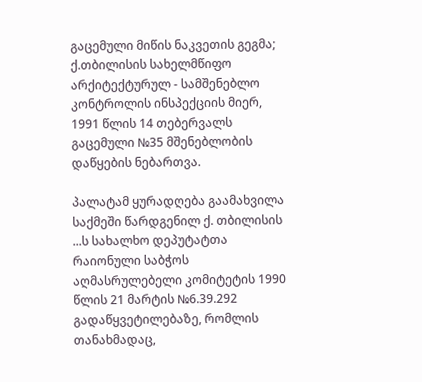გაცემული მიწის ნაკვეთის გეგმა; ქ.თბილისის სახელმწიფო არქიტექტურულ - სამშენებლო კონტროლის ინსპექციის მიერ, 1991 წლის 14 თებერვალს გაცემული №35 მშენებლობის დაწყების ნებართვა.

პალატამ ყურადღება გაამახვილა საქმეში წარდგენილ ქ. თბილისის ...ს სახალხო დეპუტატთა რაიონული საბჭოს აღმასრულებელი კომიტეტის 1990 წლის 21 მარტის №6.39.292 გადაწყვეტილებაზე, რომლის თანახმადაც,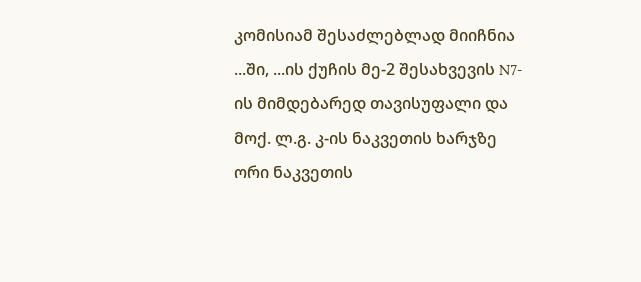კომისიამ შესაძლებლად მიიჩნია ...ში, ...ის ქუჩის მე-2 შესახვევის N7-ის მიმდებარედ თავისუფალი და მოქ. ლ.გ. კ-ის ნაკვეთის ხარჯზე ორი ნაკვეთის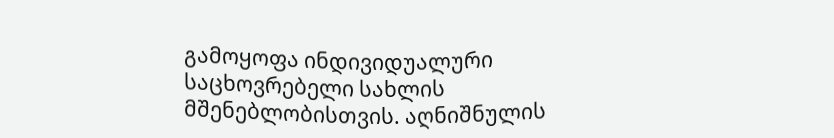გამოყოფა ინდივიდუალური საცხოვრებელი სახლის მშენებლობისთვის. აღნიშნულის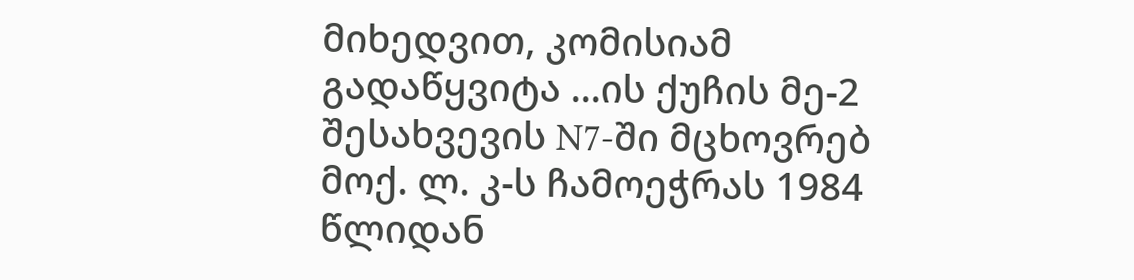მიხედვით, კომისიამ გადაწყვიტა ...ის ქუჩის მე-2 შესახვევის N7-ში მცხოვრებ მოქ. ლ. კ-ს ჩამოეჭრას 1984 წლიდან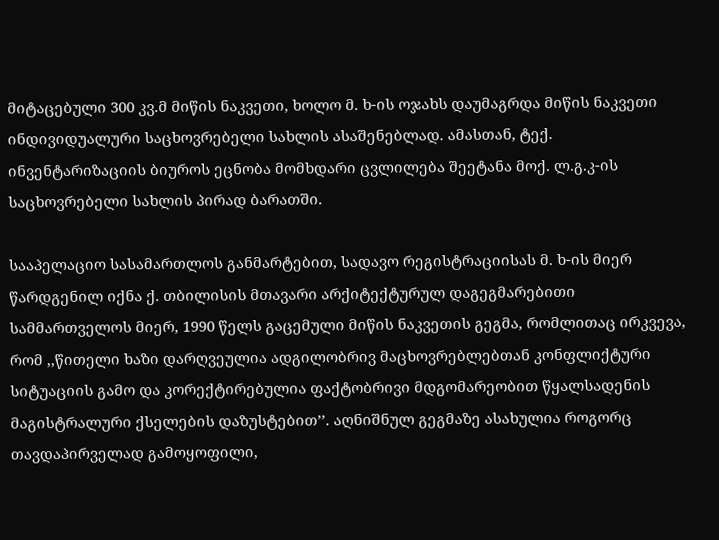მიტაცებული 300 კვ.მ მიწის ნაკვეთი, ხოლო მ. ხ-ის ოჯახს დაუმაგრდა მიწის ნაკვეთი ინდივიდუალური საცხოვრებელი სახლის ასაშენებლად. ამასთან, ტექ. ინვენტარიზაციის ბიუროს ეცნობა მომხდარი ცვლილება შეეტანა მოქ. ლ.გ.კ-ის საცხოვრებელი სახლის პირად ბარათში.

სააპელაციო სასამართლოს განმარტებით, სადავო რეგისტრაციისას მ. ხ-ის მიერ წარდგენილ იქნა ქ. თბილისის მთავარი არქიტექტურულ დაგეგმარებითი სამმართველოს მიერ, 1990 წელს გაცემული მიწის ნაკვეთის გეგმა, რომლითაც ირკვევა, რომ ,,წითელი ხაზი დარღვეულია ადგილობრივ მაცხოვრებლებთან კონფლიქტური სიტუაციის გამო და კორექტირებულია ფაქტობრივი მდგომარეობით წყალსადენის მაგისტრალური ქსელების დაზუსტებით’’. აღნიშნულ გეგმაზე ასახულია როგორც თავდაპირველად გამოყოფილი,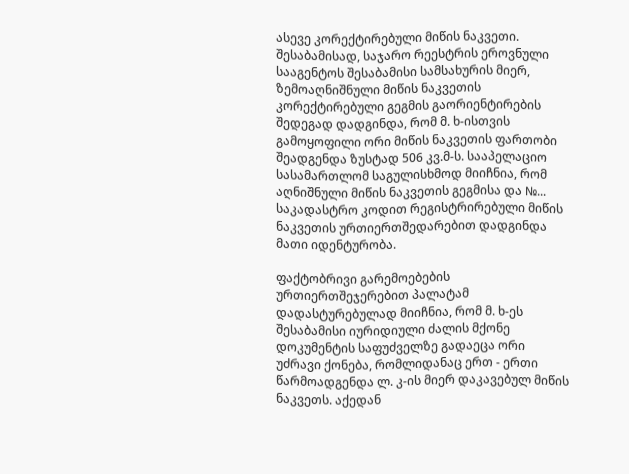ასევე კორექტირებული მიწის ნაკვეთი. შესაბამისად, საჯარო რეესტრის ეროვნული სააგენტოს შესაბამისი სამსახურის მიერ, ზემოაღნიშნული მიწის ნაკვეთის კორექტირებული გეგმის გაორიენტირების შედეგად დადგინდა, რომ მ. ხ-ისთვის გამოყოფილი ორი მიწის ნაკვეთის ფართობი შეადგენდა ზუსტად 506 კვ.მ-ს. სააპელაციო სასამართლომ საგულისხმოდ მიიჩნია, რომ აღნიშნული მიწის ნაკვეთის გეგმისა და №... საკადასტრო კოდით რეგისტრირებული მიწის ნაკვეთის ურთიერთშედარებით დადგინდა მათი იდენტურობა.

ფაქტობრივი გარემოებების ურთიერთშეჯერებით პალატამ დადასტურებულად მიიჩნია, რომ მ. ხ-ეს შესაბამისი იურიდიული ძალის მქონე დოკუმენტის საფუძველზე გადაეცა ორი უძრავი ქონება, რომლიდანაც ერთ - ერთი წარმოადგენდა ლ. კ-ის მიერ დაკავებულ მიწის ნაკვეთს. აქედან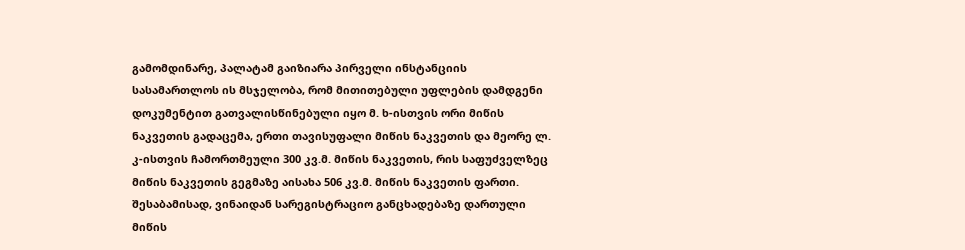გამომდინარე, პალატამ გაიზიარა პირველი ინსტანციის სასამართლოს ის მსჯელობა, რომ მითითებული უფლების დამდგენი დოკუმენტით გათვალისწინებული იყო მ. ხ-ისთვის ორი მიწის ნაკვეთის გადაცემა, ერთი თავისუფალი მიწის ნაკვეთის და მეორე ლ. კ-ისთვის ჩამორთმეული 300 კვ.მ. მიწის ნაკვეთის, რის საფუძველზეც მიწის ნაკვეთის გეგმაზე აისახა 506 კვ.მ. მიწის ნაკვეთის ფართი. შესაბამისად, ვინაიდან სარეგისტრაციო განცხადებაზე დართული მიწის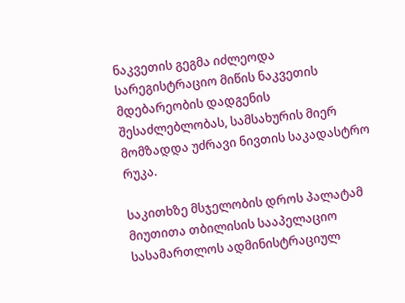ნაკვეთის გეგმა იძლეოდა სარეგისტრაციო მიწის ნაკვეთის მდებარეობის დადგენის შესაძლებლობას, სამსახურის მიერ მომზადდა უძრავი ნივთის საკადასტრო რუკა.

საკითხზე მსჯელობის დროს პალატამ მიუთითა თბილისის სააპელაციო სასამართლოს ადმინისტრაციულ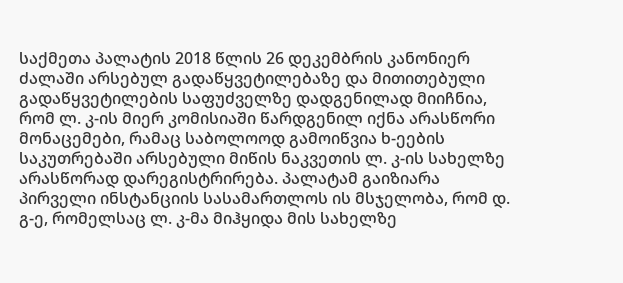საქმეთა პალატის 2018 წლის 26 დეკემბრის კანონიერ ძალაში არსებულ გადაწყვეტილებაზე და მითითებული გადაწყვეტილების საფუძველზე დადგენილად მიიჩნია, რომ ლ. კ-ის მიერ კომისიაში წარდგენილ იქნა არასწორი მონაცემები, რამაც საბოლოოდ გამოიწვია ხ-ეების საკუთრებაში არსებული მიწის ნაკვეთის ლ. კ-ის სახელზე არასწორად დარეგისტრირება. პალატამ გაიზიარა პირველი ინსტანციის სასამართლოს ის მსჯელობა, რომ დ. გ-ე, რომელსაც ლ. კ-მა მიჰყიდა მის სახელზე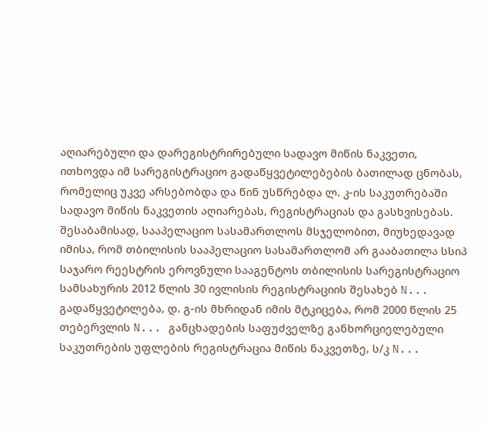აღიარებული და დარეგისტრირებული სადავო მიწის ნაკვეთი, ითხოვდა იმ სარეგისტრაციო გადაწყვეტილებების ბათილად ცნობას, რომელიც უკვე არსებობდა და წინ უსწრებდა ლ. კ-ის საკუთრებაში სადავო მიწის ნაკვეთის აღიარებას, რეგისტრაციას და გასხვისებას. შესაბამისად, სააპელაციო სასამართლოს მსჯელობით, მიუხედავად იმისა, რომ თბილისის სააპელაციო სასამართლომ არ გააბათილა სსიპ საჯარო რეესტრის ეროვნული სააგენტოს თბილისის სარეგისტრაციო სამსახურის 2012 წლის 30 ივლისის რეგისტრაციის შესახებ N... გადაწყვეტილება, დ. გ-ის მხრიდან იმის მტკიცება, რომ 2000 წლის 25 თებერვლის N... განცხადების საფუძველზე განხორციელებული საკუთრების უფლების რეგისტრაცია მიწის ნაკვეთზე, ს/კ N...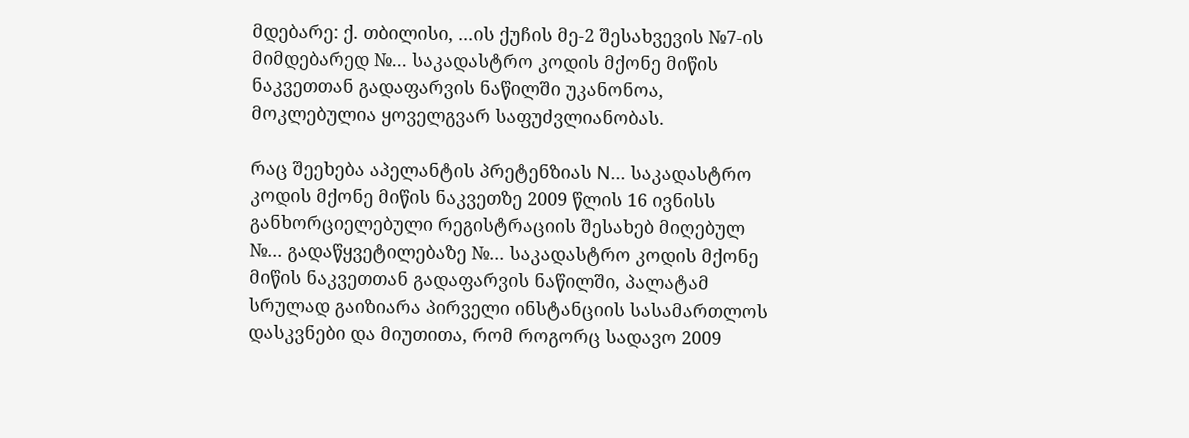მდებარე: ქ. თბილისი, ...ის ქუჩის მე-2 შესახვევის №7-ის მიმდებარედ №... საკადასტრო კოდის მქონე მიწის ნაკვეთთან გადაფარვის ნაწილში უკანონოა, მოკლებულია ყოველგვარ საფუძვლიანობას.

რაც შეეხება აპელანტის პრეტენზიას N... საკადასტრო კოდის მქონე მიწის ნაკვეთზე 2009 წლის 16 ივნისს განხორციელებული რეგისტრაციის შესახებ მიღებულ №... გადაწყვეტილებაზე №... საკადასტრო კოდის მქონე მიწის ნაკვეთთან გადაფარვის ნაწილში, პალატამ სრულად გაიზიარა პირველი ინსტანციის სასამართლოს დასკვნები და მიუთითა, რომ როგორც სადავო 2009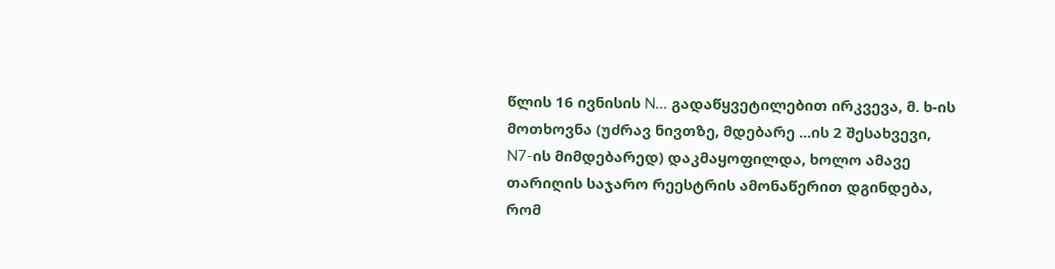წლის 16 ივნისის N... გადაწყვეტილებით ირკვევა, მ. ხ-ის მოთხოვნა (უძრავ ნივთზე, მდებარე ...ის 2 შესახვევი, N7-ის მიმდებარედ) დაკმაყოფილდა, ხოლო ამავე თარიღის საჯარო რეესტრის ამონაწერით დგინდება, რომ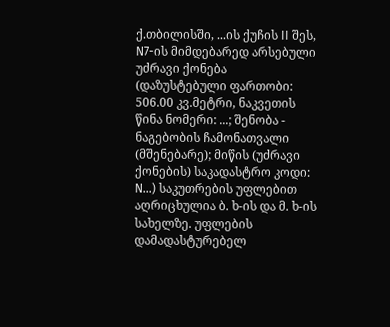ქ.თბილისში, ...ის ქუჩის II შეს, N7-ის მიმდებარედ არსებული უძრავი ქონება (დაზუსტებული ფართობი: 506.00 კვ.მეტრი, ნაკვეთის წინა ნომერი: ...; შენობა - ნაგებობის ჩამონათვალი (მშენებარე); მიწის (უძრავი ქონების) საკადასტრო კოდი: N...) საკუთრების უფლებით აღრიცხულია ბ. ხ-ის და მ. ხ-ის სახელზე. უფლების დამადასტურებელ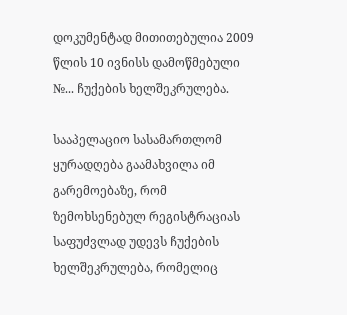დოკუმენტად მითითებულია 2009 წლის 10 ივნისს დამოწმებული №... ჩუქების ხელშეკრულება.

სააპელაციო სასამართლომ ყურადღება გაამახვილა იმ გარემოებაზე, რომ ზემოხსენებულ რეგისტრაციას საფუძვლად უდევს ჩუქების ხელშეკრულება, რომელიც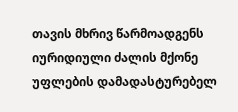თავის მხრივ წარმოადგენს იურიდიული ძალის მქონე უფლების დამადასტურებელ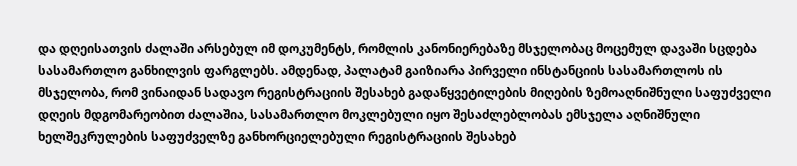და დღეისათვის ძალაში არსებულ იმ დოკუმენტს, რომლის კანონიერებაზე მსჯელობაც მოცემულ დავაში სცდება სასამართლო განხილვის ფარგლებს. ამდენად, პალატამ გაიზიარა პირველი ინსტანციის სასამართლოს ის მსჯელობა, რომ ვინაიდან სადავო რეგისტრაციის შესახებ გადაწყვეტილების მიღების ზემოაღნიშნული საფუძველი დღეის მდგომარეობით ძალაშია, სასამართლო მოკლებული იყო შესაძლებლობას ემსჯელა აღნიშნული ხელშეკრულების საფუძველზე განხორციელებული რეგისტრაციის შესახებ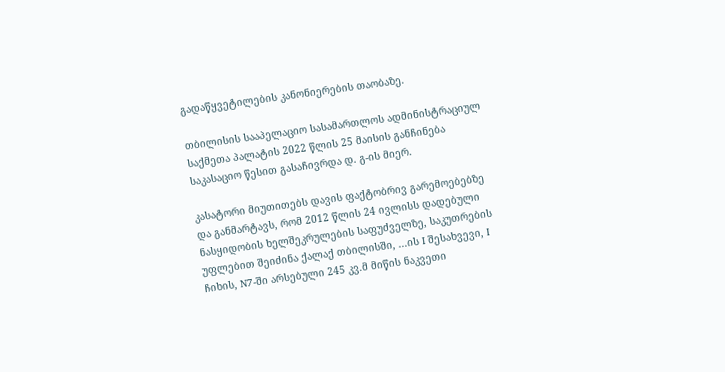გადაწყვეტილების კანონიერების თაობაზე.

თბილისის სააპელაციო სასამართლოს ადმინისტრაციულ საქმეთა პალატის 2022 წლის 25 მაისის განჩინება საკასაციო წესით გასაჩივრდა დ. გ-ის მიერ.

კასატორი მიუთითებს დავის ფაქტობრივ გარემოებებზე და განმარტავს, რომ 2012 წლის 24 ივლისს დადებული ნასყიდობის ხელშეკრულების საფუძველზე, საკუთრების უფლებით შეიძინა ქალაქ თბილისში, ...ის I შესახვევი, I ჩიხის, N7-ში არსებული 245 კვ.მ მიწის ნაკვეთი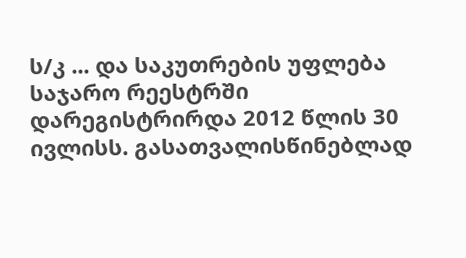ს/კ ... და საკუთრების უფლება საჯარო რეესტრში დარეგისტრირდა 2012 წლის 30 ივლისს. გასათვალისწინებლად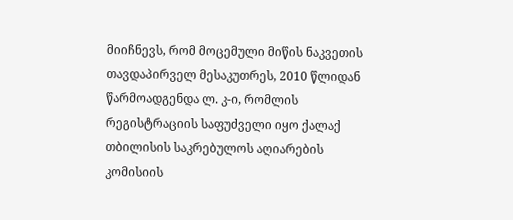მიიჩნევს, რომ მოცემული მიწის ნაკვეთის თავდაპირველ მესაკუთრეს, 2010 წლიდან წარმოადგენდა ლ. კ-ი, რომლის რეგისტრაციის საფუძველი იყო ქალაქ თბილისის საკრებულოს აღიარების კომისიის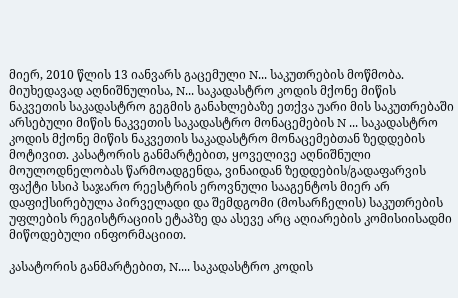მიერ, 2010 წლის 13 იანვარს გაცემული N... საკუთრების მოწმობა. მიუხედავად აღნიშნულისა, N... საკადასტრო კოდის მქონე მიწის ნაკვეთის საკადასტრო გეგმის განახლებაზე ეთქვა უარი მის საკუთრებაში არსებული მიწის ნაკვეთის საკადასტრო მონაცემების N ... საკადასტრო კოდის მქონე მიწის ნაკვეთის საკადასტრო მონაცემებთან ზედდების მოტივით. კასატორის განმარტებით, ყოველივე აღნიშნული მოულოდნელობას წარმოადგენდა, ვინაიდან ზედდების/გადაფარვის ფაქტი სსიპ საჯარო რეესტრის ეროვნული სააგენტოს მიერ არ დაფიქსირებულა პირველადი და შემდგომი (მოსარჩელის) საკუთრების უფლების რეგისტრაციის ეტაპზე და ასევე არც აღიარების კომისიისადმი მიწოდებული ინფორმაციით.

კასატორის განმარტებით, N.... საკადასტრო კოდის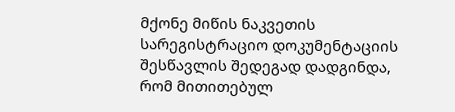მქონე მიწის ნაკვეთის სარეგისტრაციო დოკუმენტაციის შესწავლის შედეგად დადგინდა, რომ მითითებულ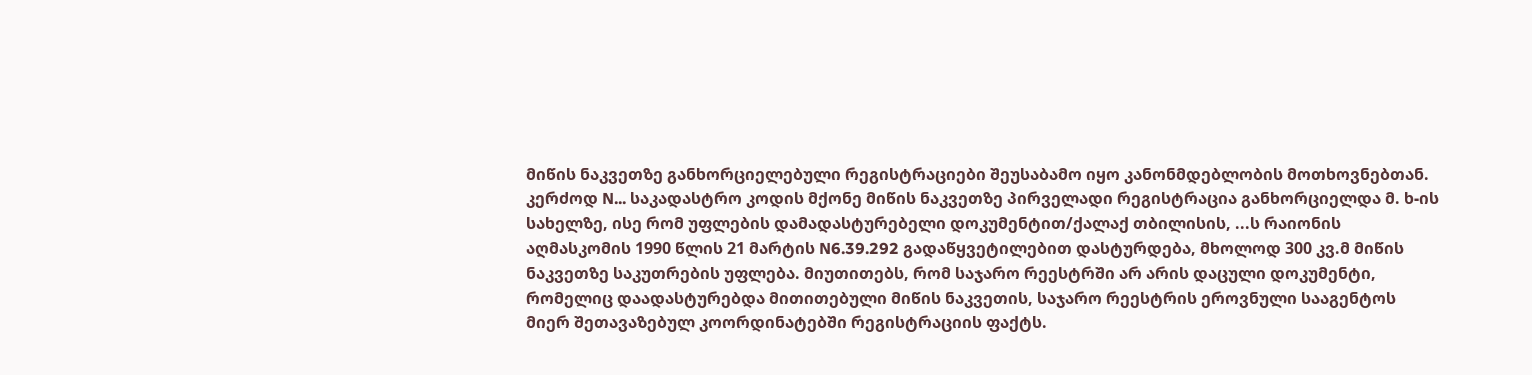მიწის ნაკვეთზე განხორციელებული რეგისტრაციები შეუსაბამო იყო კანონმდებლობის მოთხოვნებთან. კერძოდ N... საკადასტრო კოდის მქონე მიწის ნაკვეთზე პირველადი რეგისტრაცია განხორციელდა მ. ხ-ის სახელზე, ისე რომ უფლების დამადასტურებელი დოკუმენტით/ქალაქ თბილისის, ...ს რაიონის აღმასკომის 1990 წლის 21 მარტის N6.39.292 გადაწყვეტილებით დასტურდება, მხოლოდ 300 კვ.მ მიწის ნაკვეთზე საკუთრების უფლება. მიუთითებს, რომ საჯარო რეესტრში არ არის დაცული დოკუმენტი, რომელიც დაადასტურებდა მითითებული მიწის ნაკვეთის, საჯარო რეესტრის ეროვნული სააგენტოს მიერ შეთავაზებულ კოორდინატებში რეგისტრაციის ფაქტს.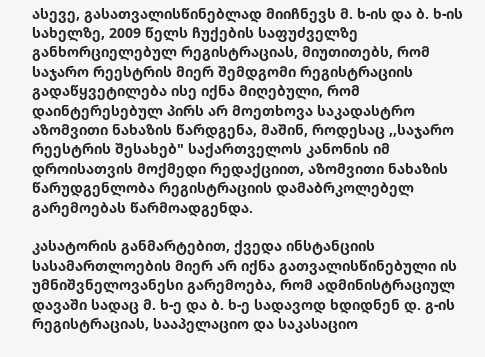ასევე, გასათვალისწინებლად მიიჩნევს მ. ხ-ის და ბ. ხ-ის სახელზე, 2009 წელს ჩუქების საფუძველზე განხორციელებულ რეგისტრაციას, მიუთითებს, რომ საჯარო რეესტრის მიერ შემდგომი რეგისტრაციის გადაწყვეტილება ისე იქნა მიღებული, რომ დაინტერესებულ პირს არ მოეთხოვა საკადასტრო აზომვითი ნახაზის წარდგენა, მაშინ, როდესაც ,,საჯარო რეესტრის შესახებ" საქართველოს კანონის იმ დროისათვის მოქმედი რედაქციით, აზომვითი ნახაზის წარუდგენლობა რეგისტრაციის დამაბრკოლებელ გარემოებას წარმოადგენდა.

კასატორის განმარტებით, ქვედა ინსტანციის სასამართლოების მიერ არ იქნა გათვალისწინებული ის უმნიშვნელოვანესი გარემოება, რომ ადმინისტრაციულ დავაში სადაც მ. ხ-ე და ბ. ხ-ე სადავოდ ხდიდნენ დ. გ-ის რეგისტრაციას, სააპელაციო და საკასაციო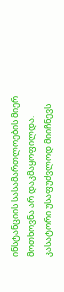ინსტანციის სასამართლოების მიერ მოთხოვნა არ დაკმაყოფილდა. კასატორი უსაფუძვლოდ მიიჩნევს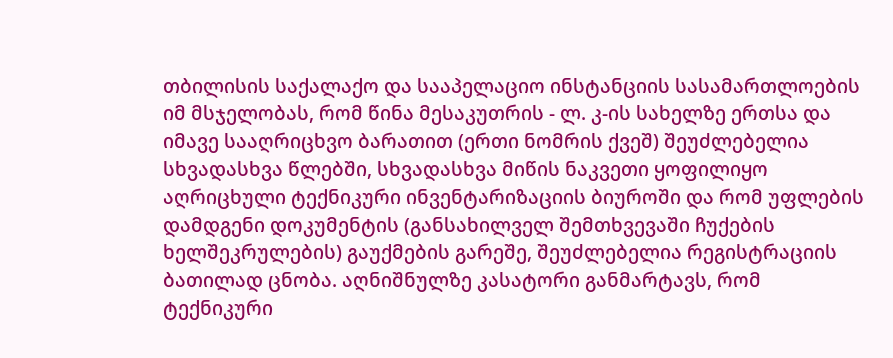თბილისის საქალაქო და სააპელაციო ინსტანციის სასამართლოების იმ მსჯელობას, რომ წინა მესაკუთრის - ლ. კ-ის სახელზე ერთსა და იმავე სააღრიცხვო ბარათით (ერთი ნომრის ქვეშ) შეუძლებელია სხვადასხვა წლებში, სხვადასხვა მიწის ნაკვეთი ყოფილიყო აღრიცხული ტექნიკური ინვენტარიზაციის ბიუროში და რომ უფლების დამდგენი დოკუმენტის (განსახილველ შემთხვევაში ჩუქების ხელშეკრულების) გაუქმების გარეშე, შეუძლებელია რეგისტრაციის ბათილად ცნობა. აღნიშნულზე კასატორი განმარტავს, რომ ტექნიკური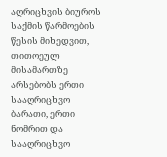აღრიცხვის ბიუროს საქმის წარმოების წესის მიხედვით, თითოეულ მისამართზე არსებობს ერთი სააღრიცხვო ბარათი, ერთი ნომრით და სააღრიცხვო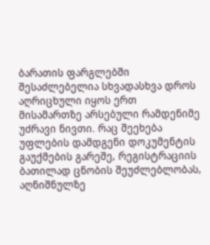ბარათის ფარგლებში შესაძლებელია სხვადასხვა დროს აღრიცხული იყოს ერთ მისამართზე არსებული რამდენიმე უძრავი ნივთი. რაც შეეხება უფლების დამდგენი დოკუმენტის გაუქმების გარეშე, რეგისტრაციის ბათილად ცნობის შეუძლებლობას, აღნიშნულზე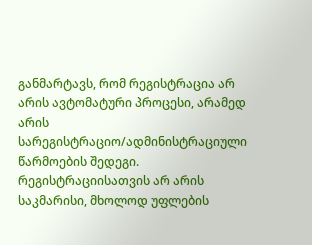განმარტავს, რომ რეგისტრაცია არ არის ავტომატური პროცესი, არამედ არის სარეგისტრაციო/ადმინისტრაციული წარმოების შედეგი. რეგისტრაციისათვის არ არის საკმარისი, მხოლოდ უფლების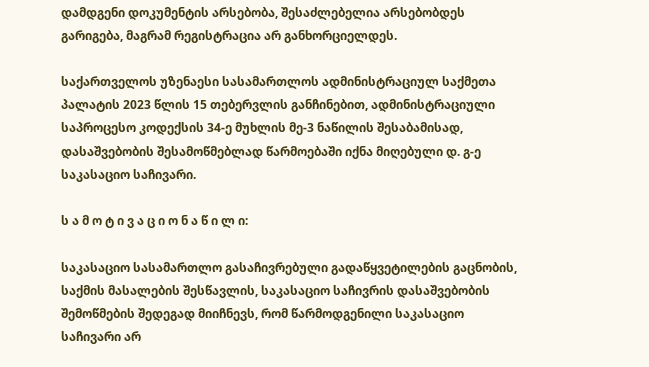დამდგენი დოკუმენტის არსებობა, შესაძლებელია არსებობდეს გარიგება, მაგრამ რეგისტრაცია არ განხორციელდეს.

საქართველოს უზენაესი სასამართლოს ადმინისტრაციულ საქმეთა პალატის 2023 წლის 15 თებერვლის განჩინებით, ადმინისტრაციული საპროცესო კოდექსის 34-ე მუხლის მე-3 ნაწილის შესაბამისად, დასაშვებობის შესამოწმებლად წარმოებაში იქნა მიღებული დ. გ-ე საკასაციო საჩივარი.

ს ა მ ო ტ ი ვ ა ც ი ო ნ ა წ ი ლ ი:

საკასაციო სასამართლო გასაჩივრებული გადაწყვეტილების გაცნობის, საქმის მასალების შესწავლის, საკასაციო საჩივრის დასაშვებობის შემოწმების შედეგად მიიჩნევს, რომ წარმოდგენილი საკასაციო საჩივარი არ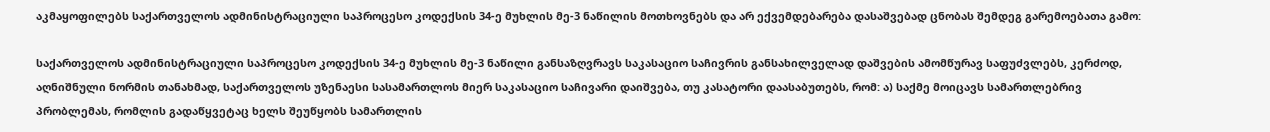აკმაყოფილებს საქართველოს ადმინისტრაციული საპროცესო კოდექსის 34-ე მუხლის მე-3 ნაწილის მოთხოვნებს და არ ექვემდებარება დასაშვებად ცნობას შემდეგ გარემოებათა გამო:

საქართველოს ადმინისტრაციული საპროცესო კოდექსის 34-ე მუხლის მე-3 ნაწილი განსაზღვრავს საკასაციო საჩივრის განსახილველად დაშვების ამომწურავ საფუძვლებს, კერძოდ, აღნიშნული ნორმის თანახმად, საქართველოს უზენაესი სასამართლოს მიერ საკასაციო საჩივარი დაიშვება, თუ კასატორი დაასაბუთებს, რომ: ა) საქმე მოიცავს სამართლებრივ პრობლემას, რომლის გადაწყვეტაც ხელს შეუწყობს სამართლის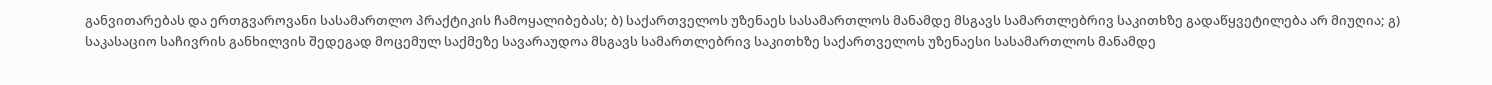განვითარებას და ერთგვაროვანი სასამართლო პრაქტიკის ჩამოყალიბებას; ბ) საქართველოს უზენაეს სასამართლოს მანამდე მსგავს სამართლებრივ საკითხზე გადაწყვეტილება არ მიუღია; გ) საკასაციო საჩივრის განხილვის შედეგად მოცემულ საქმეზე სავარაუდოა მსგავს სამართლებრივ საკითხზე საქართველოს უზენაესი სასამართლოს მანამდე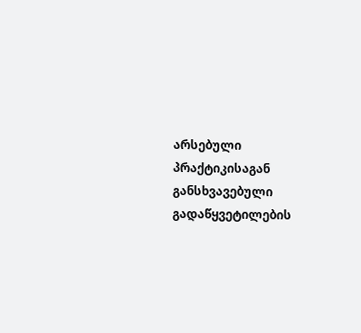არსებული პრაქტიკისაგან განსხვავებული გადაწყვეტილების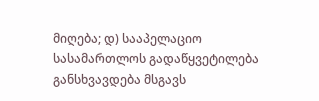მიღება; დ) სააპელაციო სასამართლოს გადაწყვეტილება განსხვავდება მსგავს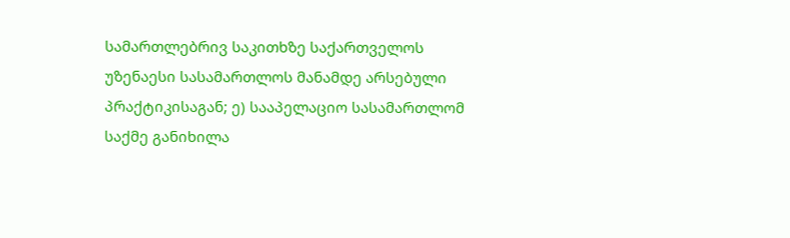სამართლებრივ საკითხზე საქართველოს უზენაესი სასამართლოს მანამდე არსებული პრაქტიკისაგან; ე) სააპელაციო სასამართლომ საქმე განიხილა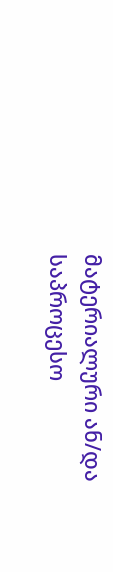მატერიალური ან/და საპროცესო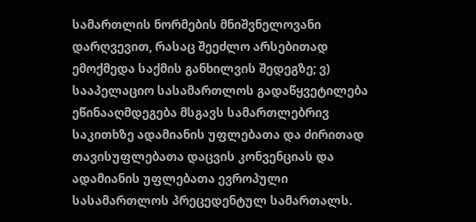სამართლის ნორმების მნიშვნელოვანი დარღვევით, რასაც შეეძლო არსებითად ემოქმედა საქმის განხილვის შედეგზე; ვ) სააპელაციო სასამართლოს გადაწყვეტილება ეწინააღმდეგება მსგავს სამართლებრივ საკითხზე ადამიანის უფლებათა და ძირითად თავისუფლებათა დაცვის კონვენციას და ადამიანის უფლებათა ევროპული სასამართლოს პრეცედენტულ სამართალს.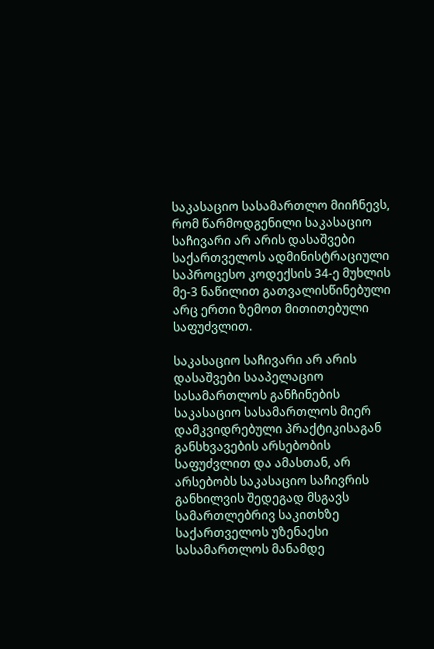საკასაციო სასამართლო მიიჩნევს, რომ წარმოდგენილი საკასაციო საჩივარი არ არის დასაშვები საქართველოს ადმინისტრაციული საპროცესო კოდექსის 34-ე მუხლის მე-3 ნაწილით გათვალისწინებული არც ერთი ზემოთ მითითებული საფუძვლით.

საკასაციო საჩივარი არ არის დასაშვები სააპელაციო სასამართლოს განჩინების საკასაციო სასამართლოს მიერ დამკვიდრებული პრაქტიკისაგან განსხვავების არსებობის საფუძვლით და ამასთან, არ არსებობს საკასაციო საჩივრის განხილვის შედეგად მსგავს სამართლებრივ საკითხზე საქართველოს უზენაესი სასამართლოს მანამდე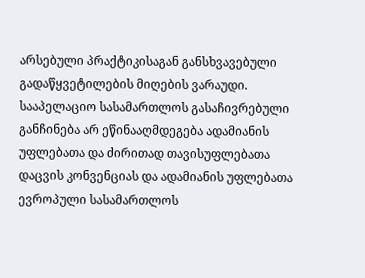არსებული პრაქტიკისაგან განსხვავებული გადაწყვეტილების მიღების ვარაუდი. სააპელაციო სასამართლოს გასაჩივრებული განჩინება არ ეწინააღმდეგება ადამიანის უფლებათა და ძირითად თავისუფლებათა დაცვის კონვენციას და ადამიანის უფლებათა ევროპული სასამართლოს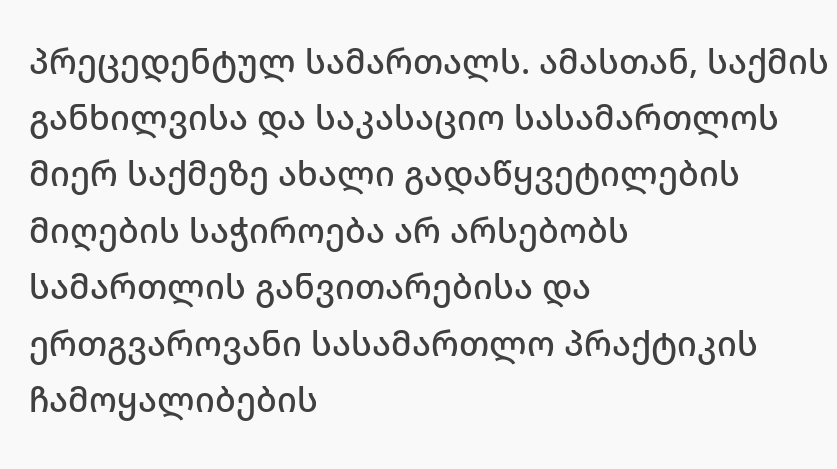პრეცედენტულ სამართალს. ამასთან, საქმის განხილვისა და საკასაციო სასამართლოს მიერ საქმეზე ახალი გადაწყვეტილების მიღების საჭიროება არ არსებობს სამართლის განვითარებისა და ერთგვაროვანი სასამართლო პრაქტიკის ჩამოყალიბების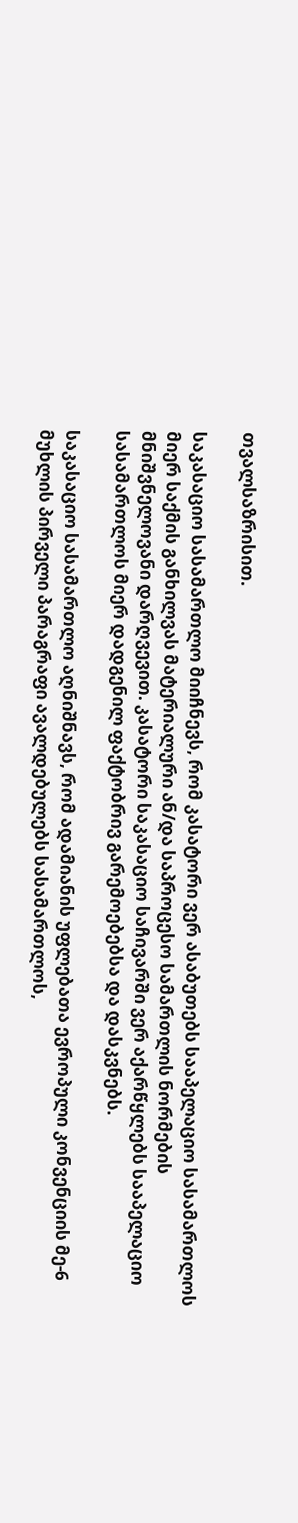თვალსაზრისით.

საკასაციო სასამართლო მიიჩნევს, რომ კასატორი ვერ ასაბუთებს სააპელაციო სასამართლოს მიერ საქმის განხილვას მატერიალური ან/და საპროცესო სამართლის ნორმების მნიშვნელოვანი დარღვევით. კასატორი საკასაციო საჩივარში ვერ აქარწყლებს სააპელაციო სასამართლოს მიერ დადგენილ ფაქტობრივ გარემოებებსა და დასკვნებს.

საკასაციო სასამართლო აღნიშნავს, რომ ადამიანის უფლებათა ევროპული კონვენციის მე-6 მუხლის პირველი პარაგრაფი ავალდებულებს სასამართლოს,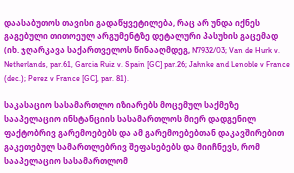დაასაბუთოს თავისი გადაწყვეტილება, რაც არ უნდა იქნეს გაგებული თითოეულ არგუმენტზე დეტალური პასუხის გაცემად (იხ. ჯღარკავა საქართველოს წინააღმდეგ, N7932/03; Van de Hurk v. Netherlands, par.61, Garcia Ruiz v. Spain [GC] par.26; Jahnke and Lenoble v France (dec.); Perez v France [GC], par. 81).

საკასაციო სასამართლო იზიარებს მოცემულ საქმეზე სააპელაციო ინსტანციის სასამართლოს მიერ დადგენილ ფაქტობრივ გარემოებებს და ამ გარემოებებთან დაკავშირებით გაკეთებულ სამართლებრივ შეფასებებს და მიიჩნევს, რომ სააპელაციო სასამართლომ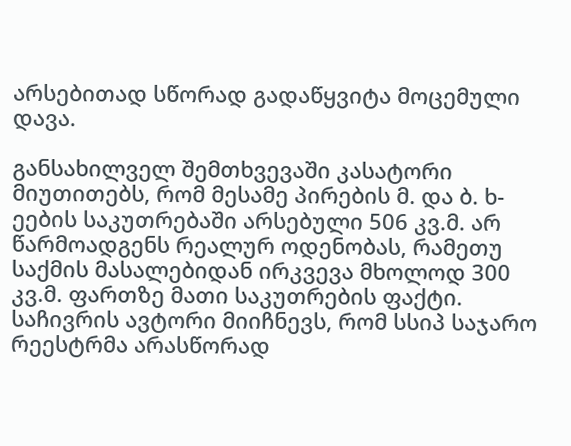არსებითად სწორად გადაწყვიტა მოცემული დავა.

განსახილველ შემთხვევაში კასატორი მიუთითებს, რომ მესამე პირების მ. და ბ. ხ-ეების საკუთრებაში არსებული 506 კვ.მ. არ წარმოადგენს რეალურ ოდენობას, რამეთუ საქმის მასალებიდან ირკვევა მხოლოდ 300 კვ.მ. ფართზე მათი საკუთრების ფაქტი. საჩივრის ავტორი მიიჩნევს, რომ სსიპ საჯარო რეესტრმა არასწორად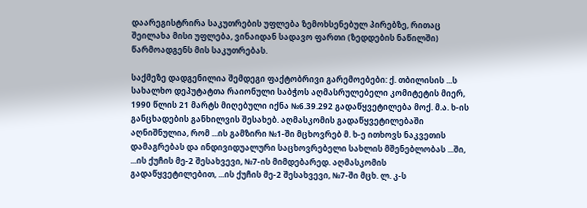დაარეგისტრირა საკუთრების უფლება ზემოხსენებულ პირებზე, რითაც შეილახა მისი უფლება, ვინაიდან სადავო ფართი (ზედდების ნაწილში) წარმოადგენს მის საკუთრებას.

საქმეზე დადგენილია შემდეგი ფაქტობრივი გარემოებები: ქ. თბილისის ...ს სახალხო დეპუტატთა რაიონული საბჭოს აღმასრულებელი კომიტეტის მიერ, 1990 წლის 21 მარტს მიღებული იქნა №6.39.292 გადაწყვეტილება მოქ. მ.ა. ხ-ის განცხადების განხილვის შესახებ. აღმასკომის გადაწყვეტილებაში აღნიშნულია, რომ ...ის გამზირი №1-ში მცხოვრებ მ. ხ-ე ითხოვს ნაკვეთის დამაგრებას და ინდივიდუალური საცხოვრებელი სახლის მშენებლობას ...ში, ...ის ქუჩის მე-2 შესახვევი, №7-ის მიმდებარედ. აღმასკომის გადაწყვეტილებით, ...ის ქუჩის მე-2 შესახვევი, №7-ში მცხ. ლ. კ-ს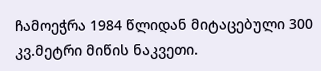ჩამოეჭრა 1984 წლიდან მიტაცებული 300 კვ.მეტრი მიწის ნაკვეთი.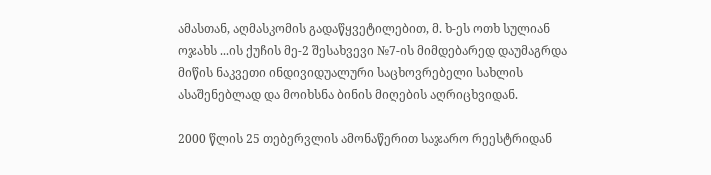ამასთან, აღმასკომის გადაწყვეტილებით, მ. ხ-ეს ოთხ სულიან ოჯახს ...ის ქუჩის მე-2 შესახვევი №7-ის მიმდებარედ დაუმაგრდა მიწის ნაკვეთი ინდივიდუალური საცხოვრებელი სახლის ასაშენებლად და მოიხსნა ბინის მიღების აღრიცხვიდან.

2000 წლის 25 თებერვლის ამონაწერით საჯარო რეესტრიდან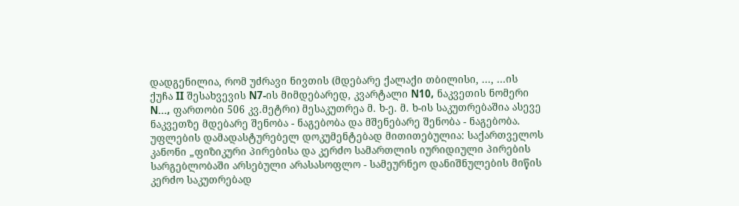დადგენილია, რომ უძრავი ნივთის (მდებარე ქალაქი თბილისი, ..., ...ის ქუჩა II შესახვევის N7-ის მიმდებარედ, კვარტალი N10, ნაკვეთის ნომერი N..., ფართობი 506 კვ.მეტრი) მესაკუთრეა მ. ხ-ე. მ. ხ-ის საკუთრებაშია ასევე ნაკვეთზე მდებარე შენობა - ნაგებობა და მშენებარე შენობა - ნაგებობა. უფლების დამადასტურებელ დოკუმენტებად მითითებულია: საქართველოს კანონი „ფიზიკური პირებისა და კერძო სამართლის იურიდიული პირების სარგებლობაში არსებული არასასოფლო - სამეურნეო დანიშნულების მიწის კერძო საკუთრებად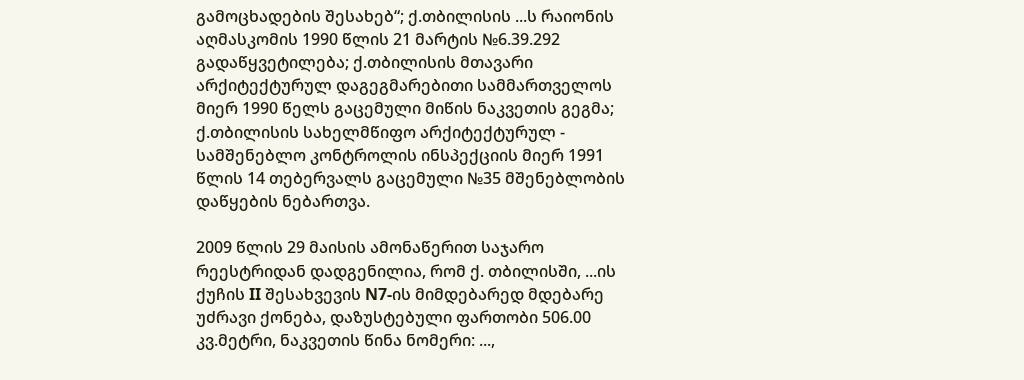გამოცხადების შესახებ“; ქ.თბილისის ...ს რაიონის აღმასკომის 1990 წლის 21 მარტის №6.39.292 გადაწყვეტილება; ქ.თბილისის მთავარი არქიტექტურულ დაგეგმარებითი სამმართველოს მიერ 1990 წელს გაცემული მიწის ნაკვეთის გეგმა; ქ.თბილისის სახელმწიფო არქიტექტურულ - სამშენებლო კონტროლის ინსპექციის მიერ 1991 წლის 14 თებერვალს გაცემული №35 მშენებლობის დაწყების ნებართვა.

2009 წლის 29 მაისის ამონაწერით საჯარო რეესტრიდან დადგენილია, რომ ქ. თბილისში, ...ის ქუჩის II შესახვევის N7-ის მიმდებარედ მდებარე უძრავი ქონება, დაზუსტებული ფართობი 506.00 კვ.მეტრი, ნაკვეთის წინა ნომერი: ...,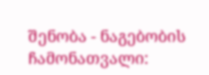შენობა - ნაგებობის ჩამონათვალი: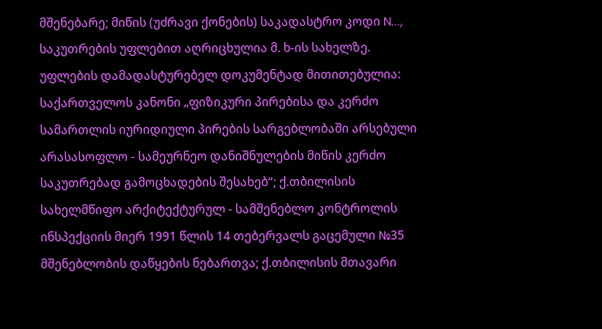მშენებარე; მიწის (უძრავი ქონების) საკადასტრო კოდი N..., საკუთრების უფლებით აღრიცხულია მ. ხ-ის სახელზე. უფლების დამადასტურებელ დოკუმენტად მითითებულია: საქართველოს კანონი „ფიზიკური პირებისა და კერძო სამართლის იურიდიული პირების სარგებლობაში არსებული არასასოფლო - სამეურნეო დანიშნულების მიწის კერძო საკუთრებად გამოცხადების შესახებ“; ქ.თბილისის სახელმწიფო არქიტექტურულ - სამშენებლო კონტროლის ინსპექციის მიერ 1991 წლის 14 თებერვალს გაცემული №35 მშენებლობის დაწყების ნებართვა; ქ.თბილისის მთავარი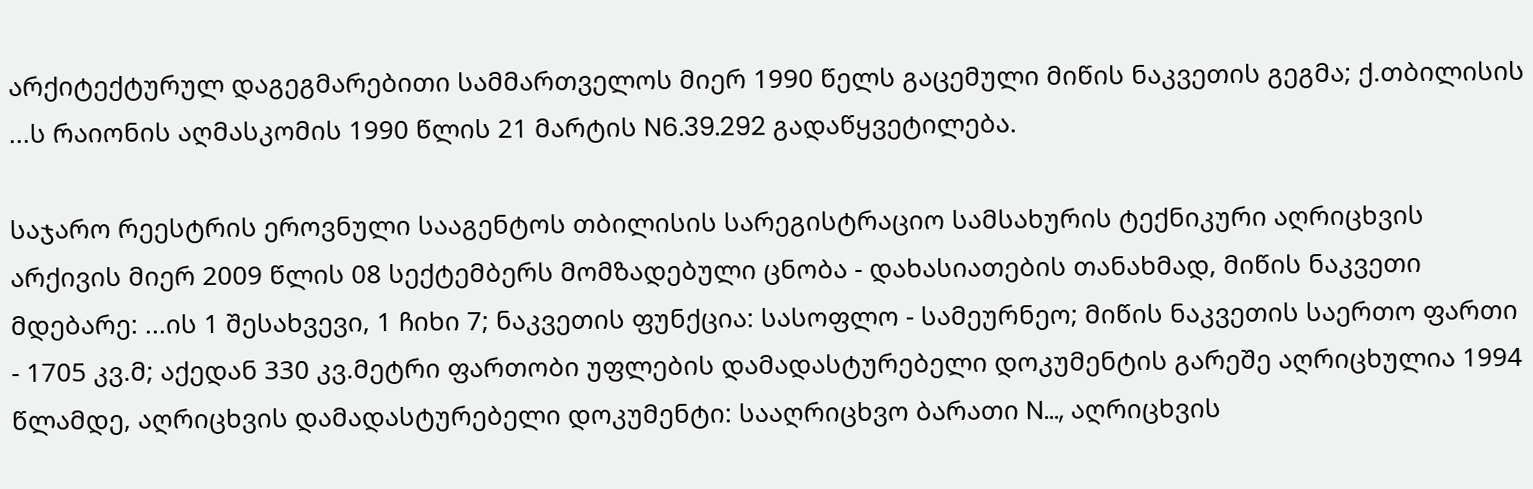არქიტექტურულ დაგეგმარებითი სამმართველოს მიერ 1990 წელს გაცემული მიწის ნაკვეთის გეგმა; ქ.თბილისის ...ს რაიონის აღმასკომის 1990 წლის 21 მარტის N6.39.292 გადაწყვეტილება.

საჯარო რეესტრის ეროვნული სააგენტოს თბილისის სარეგისტრაციო სამსახურის ტექნიკური აღრიცხვის არქივის მიერ 2009 წლის 08 სექტემბერს მომზადებული ცნობა - დახასიათების თანახმად, მიწის ნაკვეთი მდებარე: ...ის 1 შესახვევი, 1 ჩიხი 7; ნაკვეთის ფუნქცია: სასოფლო - სამეურნეო; მიწის ნაკვეთის საერთო ფართი - 1705 კვ.მ; აქედან 330 კვ.მეტრი ფართობი უფლების დამადასტურებელი დოკუმენტის გარეშე აღრიცხულია 1994 წლამდე, აღრიცხვის დამადასტურებელი დოკუმენტი: სააღრიცხვო ბარათი N..., აღრიცხვის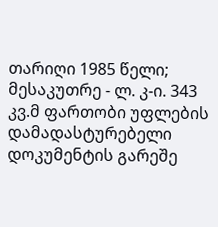თარიღი 1985 წელი; მესაკუთრე - ლ. კ-ი. 343 კვ.მ ფართობი უფლების დამადასტურებელი დოკუმენტის გარეშე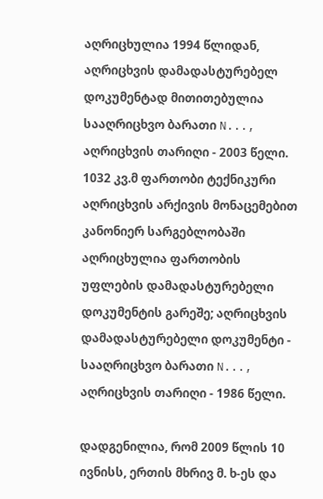აღრიცხულია 1994 წლიდან, აღრიცხვის დამადასტურებელ დოკუმენტად მითითებულია სააღრიცხვო ბარათი N..., აღრიცხვის თარიღი - 2003 წელი. 1032 კვ.მ ფართობი ტექნიკური აღრიცხვის არქივის მონაცემებით კანონიერ სარგებლობაში აღრიცხულია ფართობის უფლების დამადასტურებელი დოკუმენტის გარეშე; აღრიცხვის დამადასტურებელი დოკუმენტი - სააღრიცხვო ბარათი N..., აღრიცხვის თარიღი - 1986 წელი.

დადგენილია, რომ 2009 წლის 10 ივნისს, ერთის მხრივ მ. ხ-ეს და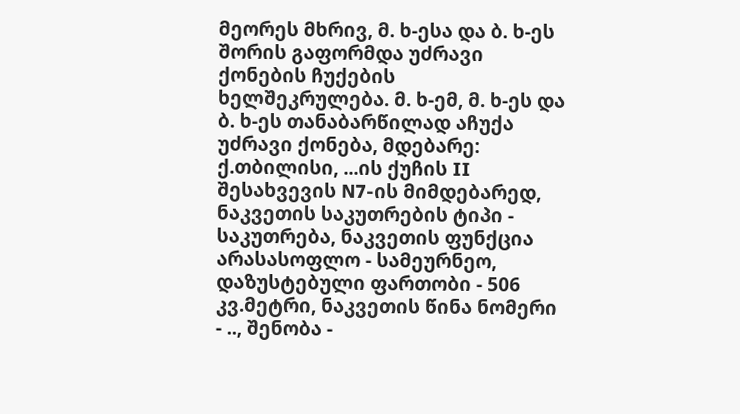მეორეს მხრივ, მ. ხ-ესა და ბ. ხ-ეს შორის გაფორმდა უძრავი ქონების ჩუქების ხელშეკრულება. მ. ხ-ემ, მ. ხ-ეს და ბ. ხ-ეს თანაბარწილად აჩუქა უძრავი ქონება, მდებარე: ქ.თბილისი, ...ის ქუჩის II შესახვევის N7-ის მიმდებარედ, ნაკვეთის საკუთრების ტიპი - საკუთრება, ნაკვეთის ფუნქცია არასასოფლო - სამეურნეო, დაზუსტებული ფართობი - 506 კვ.მეტრი, ნაკვეთის წინა ნომერი - .., შენობა -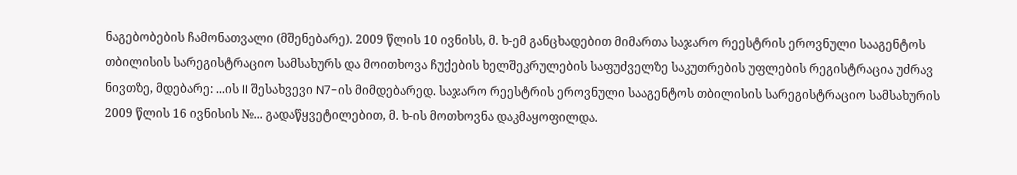ნაგებობების ჩამონათვალი (მშენებარე). 2009 წლის 10 ივნისს, მ. ხ-ემ განცხადებით მიმართა საჯარო რეესტრის ეროვნული სააგენტოს თბილისის სარეგისტრაციო სამსახურს და მოითხოვა ჩუქების ხელშეკრულების საფუძველზე საკუთრების უფლების რეგისტრაცია უძრავ ნივთზე, მდებარე: ...ის II შესახვევი N7-ის მიმდებარედ. საჯარო რეესტრის ეროვნული სააგენტოს თბილისის სარეგისტრაციო სამსახურის 2009 წლის 16 ივნისის №... გადაწყვეტილებით, მ. ხ-ის მოთხოვნა დაკმაყოფილდა.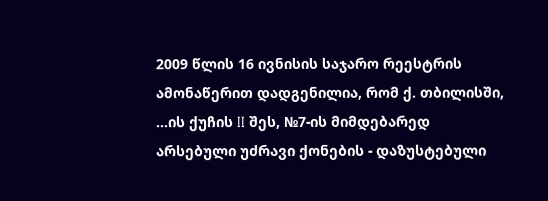2009 წლის 16 ივნისის საჯარო რეესტრის ამონაწერით დადგენილია, რომ ქ. თბილისში, ...ის ქუჩის II შეს, №7-ის მიმდებარედ არსებული უძრავი ქონების - დაზუსტებული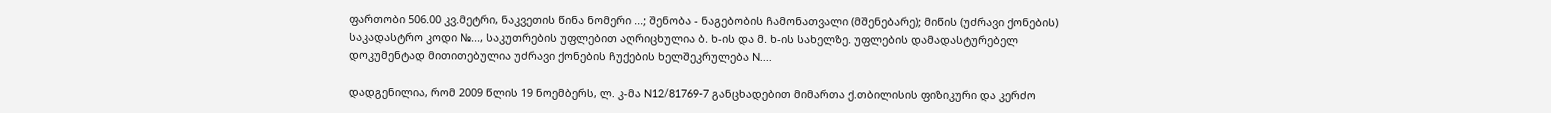ფართობი 506.00 კვ.მეტრი, ნაკვეთის წინა ნომერი ...; შენობა - ნაგებობის ჩამონათვალი (მშენებარე); მიწის (უძრავი ქონების) საკადასტრო კოდი №..., საკუთრების უფლებით აღრიცხულია ბ. ხ-ის და მ. ხ-ის სახელზე. უფლების დამადასტურებელ დოკუმენტად მითითებულია უძრავი ქონების ჩუქების ხელშეკრულება N....

დადგენილია, რომ 2009 წლის 19 ნოემბერს, ლ. კ-მა N12/81769-7 განცხადებით მიმართა ქ.თბილისის ფიზიკური და კერძო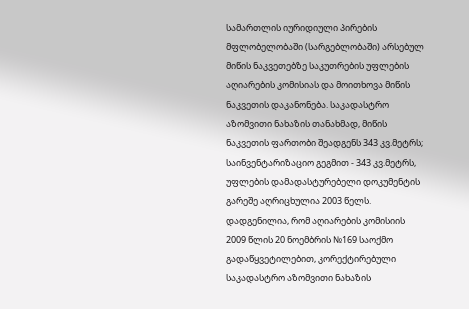სამართლის იურიდიული პირების მფლობელობაში (სარგებლობაში) არსებულ მიწის ნაკვეთებზე საკუთრების უფლების აღიარების კომისიას და მოითხოვა მიწის ნაკვეთის დაკანონება. საკადასტრო აზომვითი ნახაზის თანახმად, მიწის ნაკვეთის ფართობი შეადგენს 343 კვ.მეტრს; საინვენტარიზაციო გეგმით - 343 კვ.მეტრს, უფლების დამადასტურებელი დოკუმენტის გარეშე აღრიცხულია 2003 წელს. დადგენილია, რომ აღიარების კომისიის 2009 წლის 20 ნოემბრის №169 საოქმო გადაწყვეტილებით, კორექტირებული საკადასტრო აზომვითი ნახაზის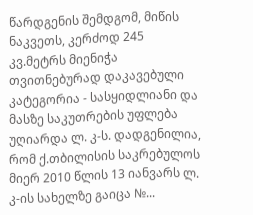წარდგენის შემდგომ, მიწის ნაკვეთს, კერძოდ 245 კვ.მეტრს მიენიჭა თვითნებურად დაკავებული კატეგორია - სასყიდლიანი და მასზე საკუთრების უფლება უღიარდა ლ. კ-ს. დადგენილია, რომ ქ.თბილისის საკრებულოს მიერ 2010 წლის 13 იანვარს ლ. კ-ის სახელზე გაიცა №...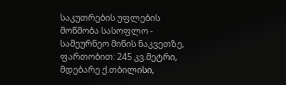საკუთრების უფლების მოწმობა სასოფლო - სამეურნეო მიწის ნაკვეთზე, ფართობით: 245 კვ.მეტრი, მდებარე ქ.თბილისი,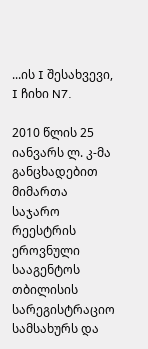...ის I შესახვევი, I ჩიხი N7.

2010 წლის 25 იანვარს ლ. კ-მა განცხადებით მიმართა საჯარო რეესტრის ეროვნული სააგენტოს თბილისის სარეგისტრაციო სამსახურს და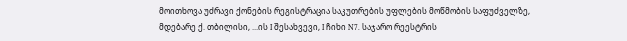მოითხოვა უძრავი ქონების რეგისტრაცია საკუთრების უფლების მოწმობის საფუძველზე, მდებარე ქ. თბილისი, ...ის I შესახვევი, I ჩიხი N7. საჯარო რეესტრის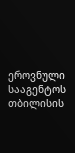ეროვნული სააგენტოს თბილისის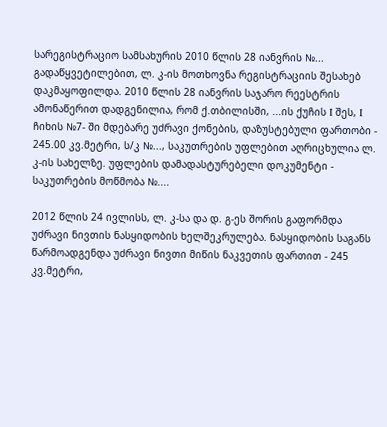სარეგისტრაციო სამსახურის 2010 წლის 28 იანვრის №... გადაწყვეტილებით, ლ. კ-ის მოთხოვნა რეგისტრაციის შესახებ დაკმაყოფილდა. 2010 წლის 28 იანვრის საჯარო რეესტრის ამონაწერით დადგენილია, რომ ქ.თბილისში, ...ის ქუჩის I შეს, I ჩიხის №7- ში მდებარე უძრავი ქონების, დაზუსტებული ფართობი - 245.00 კვ.მეტრი, ს/კ №..., საკუთრების უფლებით აღრიცხულია ლ. კ-ის სახელზე. უფლების დამადასტურებელი დოკუმენტი - საკუთრების მოწმობა №....

2012 წლის 24 ივლისს, ლ. კ-სა და დ. გ-ეს შორის გაფორმდა უძრავი ნივთის ნასყიდობის ხელშეკრულება. ნასყიდობის საგანს წარმოადგენდა უძრავი ნივთი მიწის ნაკვეთის ფართით - 245 კვ.მეტრი,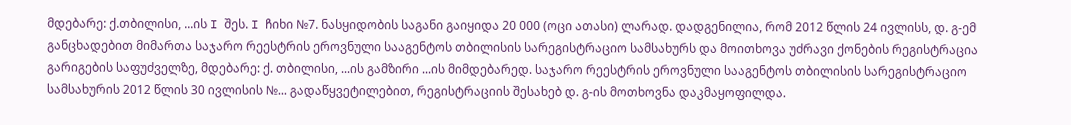მდებარე: ქ.თბილისი, ...ის I შეს. I ჩიხი №7. ნასყიდობის საგანი გაიყიდა 20 000 (ოცი ათასი) ლარად. დადგენილია, რომ 2012 წლის 24 ივლისს, დ. გ-ემ განცხადებით მიმართა საჯარო რეესტრის ეროვნული სააგენტოს თბილისის სარეგისტრაციო სამსახურს და მოითხოვა უძრავი ქონების რეგისტრაცია გარიგების საფუძველზე, მდებარე: ქ. თბილისი, ...ის გამზირი ...ის მიმდებარედ. საჯარო რეესტრის ეროვნული სააგენტოს თბილისის სარეგისტრაციო სამსახურის 2012 წლის 30 ივლისის №... გადაწყვეტილებით, რეგისტრაციის შესახებ დ. გ-ის მოთხოვნა დაკმაყოფილდა.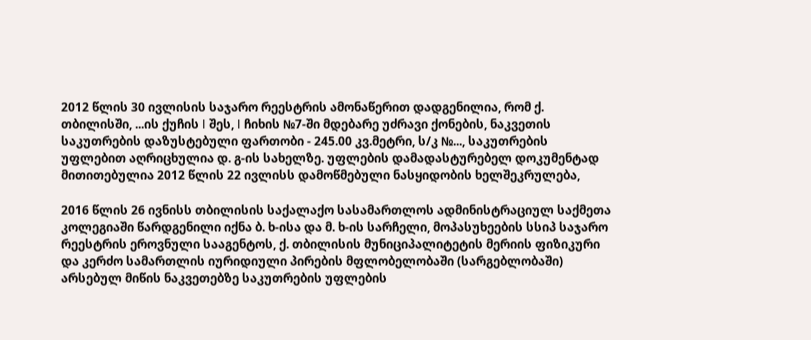2012 წლის 30 ივლისის საჯარო რეესტრის ამონაწერით დადგენილია, რომ ქ. თბილისში, ...ის ქუჩის I შეს, I ჩიხის №7-ში მდებარე უძრავი ქონების, ნაკვეთის საკუთრების დაზუსტებული ფართობი - 245.00 კვ.მეტრი, ს/კ №..., საკუთრების უფლებით აღრიცხულია დ. გ-ის სახელზე. უფლების დამადასტურებელ დოკუმენტად მითითებულია 2012 წლის 22 ივლისს დამოწმებული ნასყიდობის ხელშეკრულება,

2016 წლის 26 ივნისს თბილისის საქალაქო სასამართლოს ადმინისტრაციულ საქმეთა კოლეგიაში წარდგენილი იქნა ბ. ხ-ისა და მ. ხ-ის სარჩელი, მოპასუხეების სსიპ საჯარო რეესტრის ეროვნული სააგენტოს, ქ. თბილისის მუნიციპალიტეტის მერიის ფიზიკური და კერძო სამართლის იურიდიული პირების მფლობელობაში (სარგებლობაში) არსებულ მიწის ნაკვეთებზე საკუთრების უფლების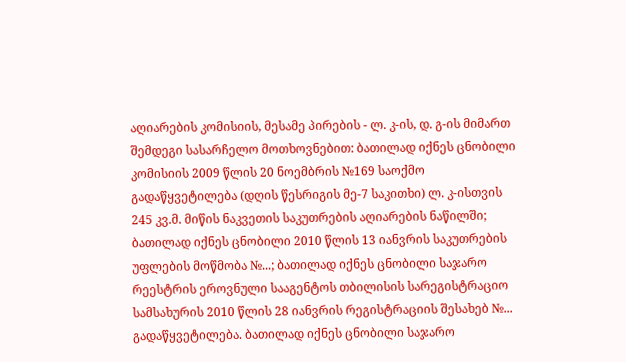აღიარების კომისიის, მესამე პირების - ლ. კ-ის, დ. გ-ის მიმართ შემდეგი სასარჩელო მოთხოვნებით: ბათილად იქნეს ცნობილი კომისიის 2009 წლის 20 ნოემბრის №169 საოქმო გადაწყვეტილება (დღის წესრიგის მე-7 საკითხი) ლ. კ-ისთვის 245 კვ.მ. მიწის ნაკვეთის საკუთრების აღიარების ნაწილში; ბათილად იქნეს ცნობილი 2010 წლის 13 იანვრის საკუთრების უფლების მოწმობა №...; ბათილად იქნეს ცნობილი საჯარო რეესტრის ეროვნული სააგენტოს თბილისის სარეგისტრაციო სამსახურის 2010 წლის 28 იანვრის რეგისტრაციის შესახებ №... გადაწყვეტილება. ბათილად იქნეს ცნობილი საჯარო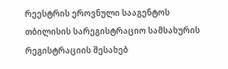რეესტრის ეროვნული სააგენტოს თბილისის სარეგისტრაციო სამსახურის რეგისტრაციის შესახებ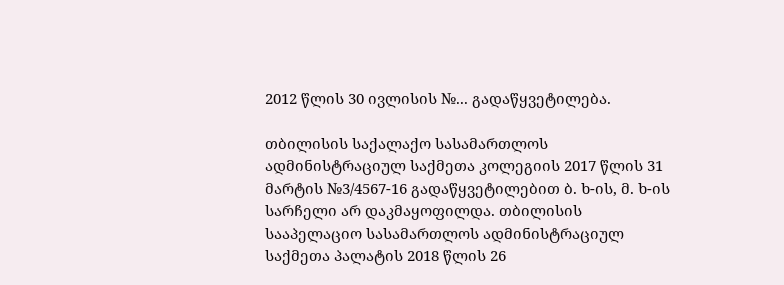2012 წლის 30 ივლისის №... გადაწყვეტილება.

თბილისის საქალაქო სასამართლოს ადმინისტრაციულ საქმეთა კოლეგიის 2017 წლის 31 მარტის №3/4567-16 გადაწყვეტილებით ბ. ხ-ის, მ. ხ-ის სარჩელი არ დაკმაყოფილდა. თბილისის სააპელაციო სასამართლოს ადმინისტრაციულ საქმეთა პალატის 2018 წლის 26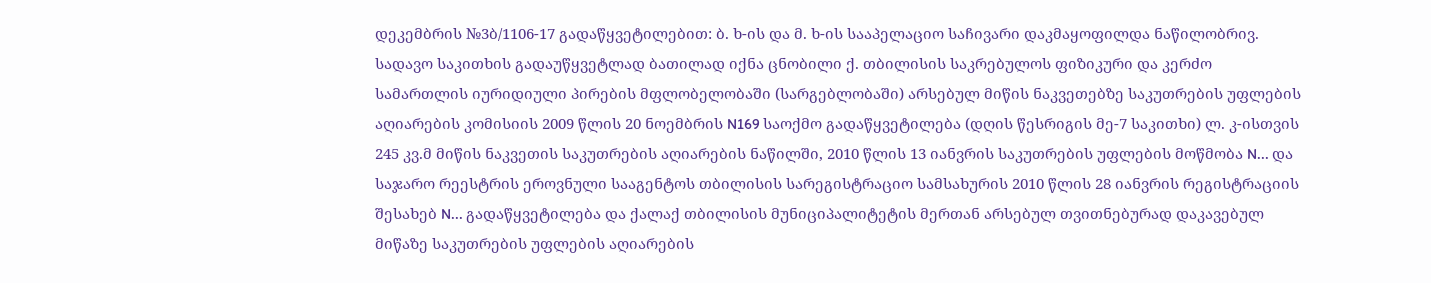დეკემბრის №3ბ/1106-17 გადაწყვეტილებით: ბ. ხ-ის და მ. ხ-ის სააპელაციო საჩივარი დაკმაყოფილდა ნაწილობრივ. სადავო საკითხის გადაუწყვეტლად ბათილად იქნა ცნობილი ქ. თბილისის საკრებულოს ფიზიკური და კერძო სამართლის იურიდიული პირების მფლობელობაში (სარგებლობაში) არსებულ მიწის ნაკვეთებზე საკუთრების უფლების აღიარების კომისიის 2009 წლის 20 ნოემბრის N169 საოქმო გადაწყვეტილება (დღის წესრიგის მე-7 საკითხი) ლ. კ-ისთვის 245 კვ.მ მიწის ნაკვეთის საკუთრების აღიარების ნაწილში, 2010 წლის 13 იანვრის საკუთრების უფლების მოწმობა N... და საჯარო რეესტრის ეროვნული სააგენტოს თბილისის სარეგისტრაციო სამსახურის 2010 წლის 28 იანვრის რეგისტრაციის შესახებ N... გადაწყვეტილება და ქალაქ თბილისის მუნიციპალიტეტის მერთან არსებულ თვითნებურად დაკავებულ მიწაზე საკუთრების უფლების აღიარების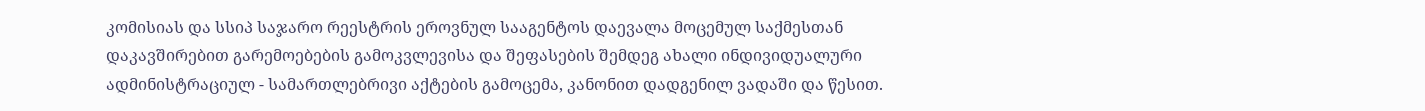კომისიას და სსიპ საჯარო რეესტრის ეროვნულ სააგენტოს დაევალა მოცემულ საქმესთან დაკავშირებით გარემოებების გამოკვლევისა და შეფასების შემდეგ ახალი ინდივიდუალური ადმინისტრაციულ - სამართლებრივი აქტების გამოცემა, კანონით დადგენილ ვადაში და წესით.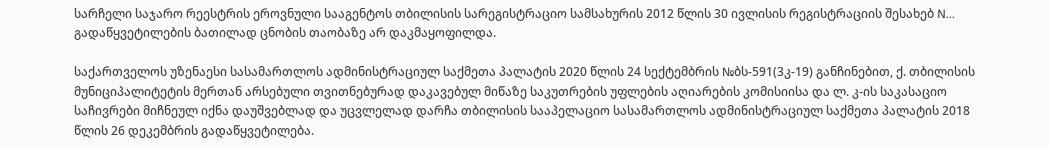სარჩელი საჯარო რეესტრის ეროვნული სააგენტოს თბილისის სარეგისტრაციო სამსახურის 2012 წლის 30 ივლისის რეგისტრაციის შესახებ N... გადაწყვეტილების ბათილად ცნობის თაობაზე არ დაკმაყოფილდა.

საქართველოს უზენაესი სასამართლოს ადმინისტრაციულ საქმეთა პალატის 2020 წლის 24 სექტემბრის №ბს-591(3კ-19) განჩინებით, ქ. თბილისის მუნიციპალიტეტის მერთან არსებული თვითნებურად დაკავებულ მიწაზე საკუთრების უფლების აღიარების კომისიისა და ლ. კ-ის საკასაციო საჩივრები მიჩნეულ იქნა დაუშვებლად და უცვლელად დარჩა თბილისის სააპელაციო სასამართლოს ადმინისტრაციულ საქმეთა პალატის 2018 წლის 26 დეკემბრის გადაწყვეტილება.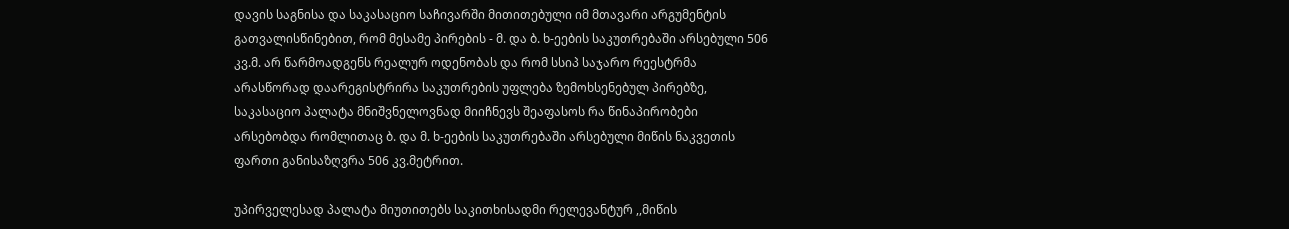დავის საგნისა და საკასაციო საჩივარში მითითებული იმ მთავარი არგუმენტის გათვალისწინებით, რომ მესამე პირების - მ. და ბ. ხ-ეების საკუთრებაში არსებული 506 კვ.მ. არ წარმოადგენს რეალურ ოდენობას და რომ სსიპ საჯარო რეესტრმა არასწორად დაარეგისტრირა საკუთრების უფლება ზემოხსენებულ პირებზე, საკასაციო პალატა მნიშვნელოვნად მიიჩნევს შეაფასოს რა წინაპირობები არსებობდა რომლითაც ბ. და მ. ხ-ეების საკუთრებაში არსებული მიწის ნაკვეთის ფართი განისაზღვრა 506 კვ.მეტრით.

უპირველესად პალატა მიუთითებს საკითხისადმი რელევანტურ ,,მიწის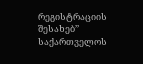რეგისტრაციის შესახებ’’ საქართველოს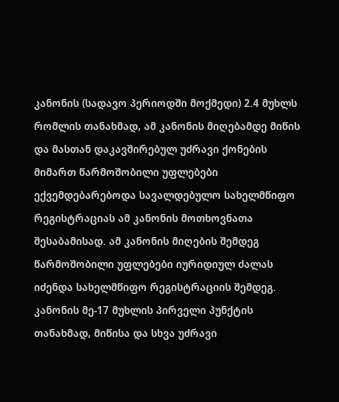კანონის (სადავო პერიოდში მოქმედი) 2.4 მუხლს რომლის თანახმად, ამ კანონის მიღებამდე მიწის და მასთან დაკავშირებულ უძრავი ქონების მიმართ წარმოშობილი უფლებები ექვემდებარებოდა სავალდებულო სახელმწიფო რეგისტრაციას ამ კანონის მოთხოვნათა შესაბამისად. ამ კანონის მიღების შემდეგ წარმოშობილი უფლებები იურიდიულ ძალას იძენდა სახელმწიფო რეგისტრაციის შემდეგ. კანონის მე-17 მუხლის პირველი პუნქტის თანახმად, მიწისა და სხვა უძრავი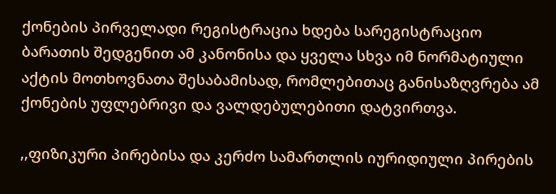ქონების პირველადი რეგისტრაცია ხდება სარეგისტრაციო ბარათის შედგენით ამ კანონისა და ყველა სხვა იმ ნორმატიული აქტის მოთხოვნათა შესაბამისად, რომლებითაც განისაზღვრება ამ ქონების უფლებრივი და ვალდებულებითი დატვირთვა.

,,ფიზიკური პირებისა და კერძო სამართლის იურიდიული პირების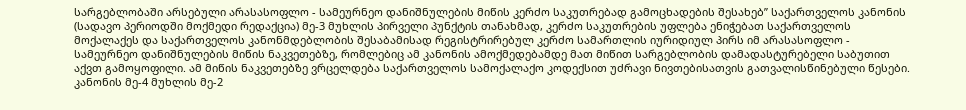სარგებლობაში არსებული არასასოფლო - სამეურნეო დანიშნულების მიწის კერძო საკუთრებად გამოცხადების შესახებ’’ საქართველოს კანონის (სადავო პერიოდში მოქმედი რედაქცია) მე-3 მუხლის პირველი პუნქტის თანახმად, კერძო საკუთრების უფლება ენიჭებათ საქართველოს მოქალაქეს და საქართველოს კანონმდებლობის შესაბამისად რეგისტრირებულ კერძო სამართლის იურიდიულ პირს იმ არასასოფლო - სამეურნეო დანიშნულების მიწის ნაკვეთებზე, რომლებიც ამ კანონის ამოქმედებამდე მათ მიწით სარგებლობის დამადასტურებელი საბუთით აქვთ გამოყოფილი. ამ მიწის ნაკვეთებზე ვრცელდება საქართველოს სამოქალაქო კოდექსით უძრავი ნივთებისათვის გათვალისწინებული წესები. კანონის მე-4 მუხლის მე-2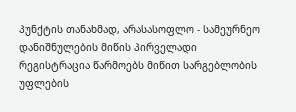პუნქტის თანახმად, არასასოფლო - სამეურნეო დანიშნულების მიწის პირველადი რეგისტრაცია წარმოებს მიწით სარგებლობის უფლების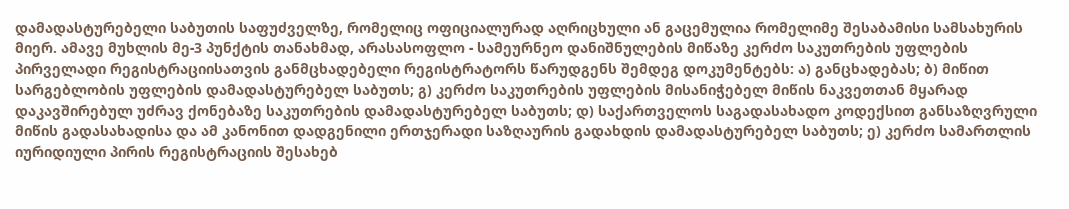დამადასტურებელი საბუთის საფუძველზე, რომელიც ოფიციალურად აღრიცხული ან გაცემულია რომელიმე შესაბამისი სამსახურის მიერ. ამავე მუხლის მე-3 პუნქტის თანახმად, არასასოფლო - სამეურნეო დანიშნულების მიწაზე კერძო საკუთრების უფლების პირველადი რეგისტრაციისათვის განმცხადებელი რეგისტრატორს წარუდგენს შემდეგ დოკუმენტებს: ა) განცხადებას; ბ) მიწით სარგებლობის უფლების დამადასტურებელ საბუთს; გ) კერძო საკუთრების უფლების მისანიჭებელ მიწის ნაკვეთთან მყარად დაკავშირებულ უძრავ ქონებაზე საკუთრების დამადასტურებელ საბუთს; დ) საქართველოს საგადასახადო კოდექსით განსაზღვრული მიწის გადასახადისა და ამ კანონით დადგენილი ერთჯერადი საზღაურის გადახდის დამადასტურებელ საბუთს; ე) კერძო სამართლის იურიდიული პირის რეგისტრაციის შესახებ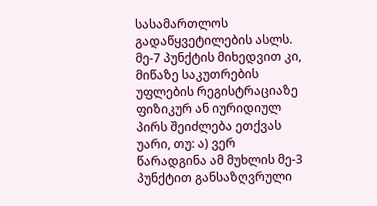სასამართლოს გადაწყვეტილების ასლს. მე-7 პუნქტის მიხედვით კი, მიწაზე საკუთრების უფლების რეგისტრაციაზე ფიზიკურ ან იურიდიულ პირს შეიძლება ეთქვას უარი, თუ: ა) ვერ წარადგინა ამ მუხლის მე-3 პუნქტით განსაზღვრული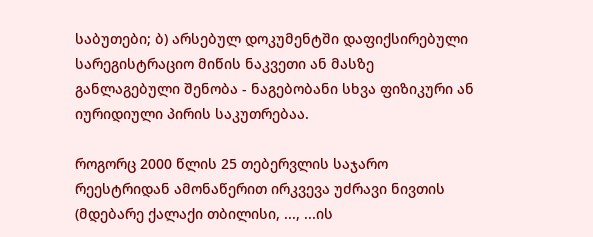საბუთები; ბ) არსებულ დოკუმენტში დაფიქსირებული სარეგისტრაციო მიწის ნაკვეთი ან მასზე განლაგებული შენობა - ნაგებობანი სხვა ფიზიკური ან იურიდიული პირის საკუთრებაა.

როგორც 2000 წლის 25 თებერვლის საჯარო რეესტრიდან ამონაწერით ირკვევა უძრავი ნივთის (მდებარე ქალაქი თბილისი, ..., ...ის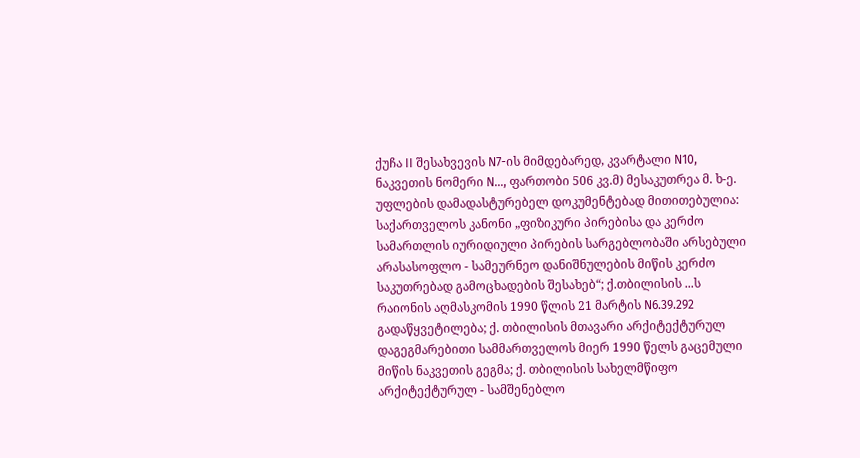ქუჩა II შესახვევის N7-ის მიმდებარედ, კვარტალი N10, ნაკვეთის ნომერი N..., ფართობი 506 კვ.მ) მესაკუთრეა მ. ხ-ე. უფლების დამადასტურებელ დოკუმენტებად მითითებულია: საქართველოს კანონი „ფიზიკური პირებისა და კერძო სამართლის იურიდიული პირების სარგებლობაში არსებული არასასოფლო - სამეურნეო დანიშნულების მიწის კერძო საკუთრებად გამოცხადების შესახებ“; ქ.თბილისის ...ს რაიონის აღმასკომის 1990 წლის 21 მარტის N6.39.292 გადაწყვეტილება; ქ. თბილისის მთავარი არქიტექტურულ დაგეგმარებითი სამმართველოს მიერ 1990 წელს გაცემული მიწის ნაკვეთის გეგმა; ქ. თბილისის სახელმწიფო არქიტექტურულ - სამშენებლო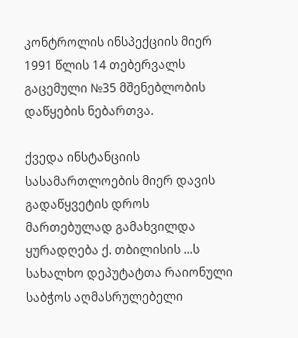კონტროლის ინსპექციის მიერ 1991 წლის 14 თებერვალს გაცემული №35 მშენებლობის დაწყების ნებართვა.

ქვედა ინსტანციის სასამართლოების მიერ დავის გადაწყვეტის დროს მართებულად გამახვილდა ყურადღება ქ. თბილისის ...ს სახალხო დეპუტატთა რაიონული საბჭოს აღმასრულებელი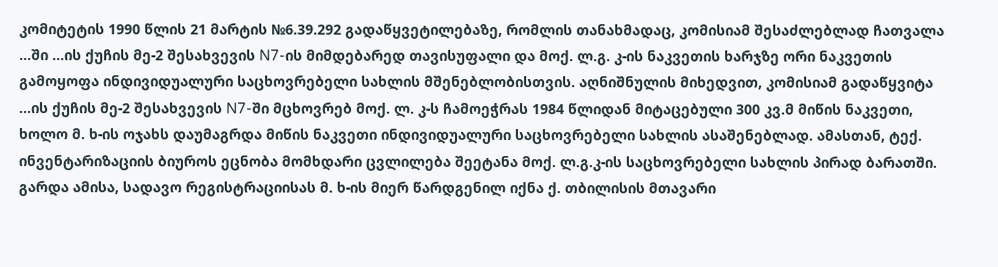კომიტეტის 1990 წლის 21 მარტის №6.39.292 გადაწყვეტილებაზე, რომლის თანახმადაც, კომისიამ შესაძლებლად ჩათვალა ...ში ...ის ქუჩის მე-2 შესახვევის N7-ის მიმდებარედ თავისუფალი და მოქ. ლ.გ. კ-ის ნაკვეთის ხარჯზე ორი ნაკვეთის გამოყოფა ინდივიდუალური საცხოვრებელი სახლის მშენებლობისთვის. აღნიშნულის მიხედვით, კომისიამ გადაწყვიტა ...ის ქუჩის მე-2 შესახვევის N7-ში მცხოვრებ მოქ. ლ. კ-ს ჩამოეჭრას 1984 წლიდან მიტაცებული 300 კვ.მ მიწის ნაკვეთი, ხოლო მ. ხ-ის ოჯახს დაუმაგრდა მიწის ნაკვეთი ინდივიდუალური საცხოვრებელი სახლის ასაშენებლად. ამასთან, ტექ. ინვენტარიზაციის ბიუროს ეცნობა მომხდარი ცვლილება შეეტანა მოქ. ლ.გ.კ-ის საცხოვრებელი სახლის პირად ბარათში. გარდა ამისა, სადავო რეგისტრაციისას მ. ხ-ის მიერ წარდგენილ იქნა ქ. თბილისის მთავარი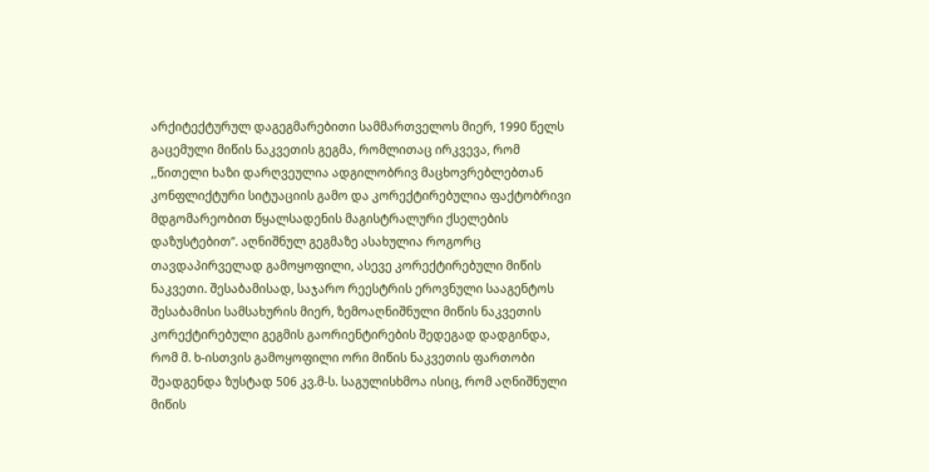არქიტექტურულ დაგეგმარებითი სამმართველოს მიერ, 1990 წელს გაცემული მიწის ნაკვეთის გეგმა, რომლითაც ირკვევა, რომ ,,წითელი ხაზი დარღვეულია ადგილობრივ მაცხოვრებლებთან კონფლიქტური სიტუაციის გამო და კორექტირებულია ფაქტობრივი მდგომარეობით წყალსადენის მაგისტრალური ქსელების დაზუსტებით’’. აღნიშნულ გეგმაზე ასახულია როგორც თავდაპირველად გამოყოფილი, ასევე კორექტირებული მიწის ნაკვეთი. შესაბამისად, საჯარო რეესტრის ეროვნული სააგენტოს შესაბამისი სამსახურის მიერ, ზემოაღნიშნული მიწის ნაკვეთის კორექტირებული გეგმის გაორიენტირების შედეგად დადგინდა, რომ მ. ხ-ისთვის გამოყოფილი ორი მიწის ნაკვეთის ფართობი შეადგენდა ზუსტად 506 კვ.მ-ს. საგულისხმოა ისიც, რომ აღნიშნული მიწის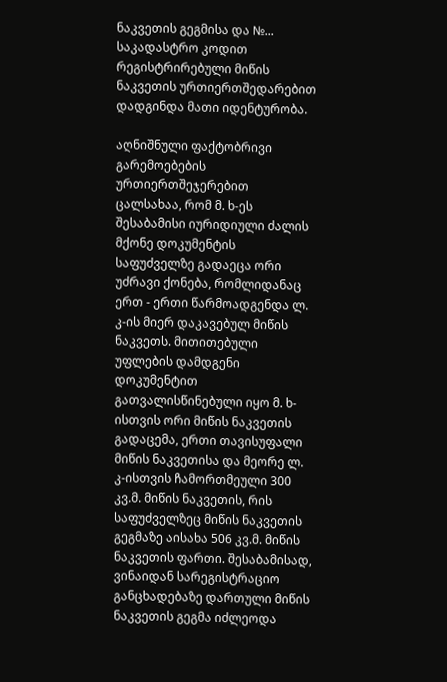ნაკვეთის გეგმისა და №... საკადასტრო კოდით რეგისტრირებული მიწის ნაკვეთის ურთიერთშედარებით დადგინდა მათი იდენტურობა.

აღნიშნული ფაქტობრივი გარემოებების ურთიერთშეჯერებით ცალსახაა, რომ მ. ხ-ეს შესაბამისი იურიდიული ძალის მქონე დოკუმენტის საფუძველზე გადაეცა ორი უძრავი ქონება, რომლიდანაც ერთ - ერთი წარმოადგენდა ლ. კ-ის მიერ დაკავებულ მიწის ნაკვეთს. მითითებული უფლების დამდგენი დოკუმენტით გათვალისწინებული იყო მ. ხ-ისთვის ორი მიწის ნაკვეთის გადაცემა, ერთი თავისუფალი მიწის ნაკვეთისა და მეორე ლ. კ-ისთვის ჩამორთმეული 300 კვ.მ. მიწის ნაკვეთის, რის საფუძველზეც მიწის ნაკვეთის გეგმაზე აისახა 506 კვ.მ. მიწის ნაკვეთის ფართი. შესაბამისად, ვინაიდან სარეგისტრაციო განცხადებაზე დართული მიწის ნაკვეთის გეგმა იძლეოდა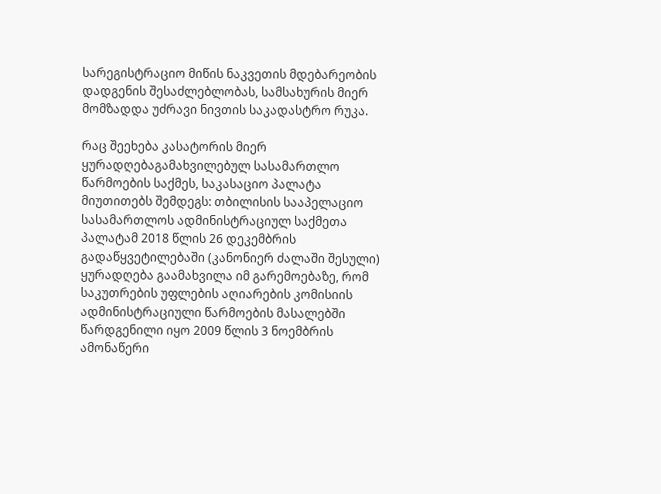სარეგისტრაციო მიწის ნაკვეთის მდებარეობის დადგენის შესაძლებლობას, სამსახურის მიერ მომზადდა უძრავი ნივთის საკადასტრო რუკა.

რაც შეეხება კასატორის მიერ ყურადღებაგამახვილებულ სასამართლო წარმოების საქმეს, საკასაციო პალატა მიუთითებს შემდეგს: თბილისის სააპელაციო სასამართლოს ადმინისტრაციულ საქმეთა პალატამ 2018 წლის 26 დეკემბრის გადაწყვეტილებაში (კანონიერ ძალაში შესული) ყურადღება გაამახვილა იმ გარემოებაზე, რომ საკუთრების უფლების აღიარების კომისიის ადმინისტრაციული წარმოების მასალებში წარდგენილი იყო 2009 წლის 3 ნოემბრის ამონაწერი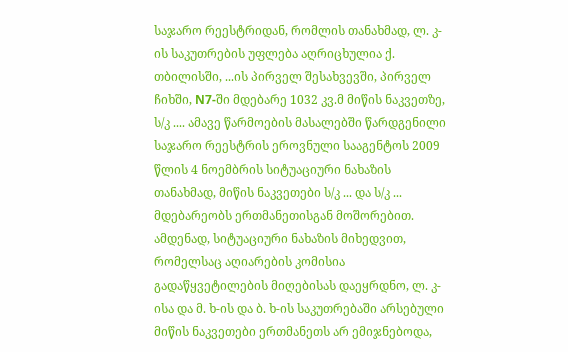საჯარო რეესტრიდან, რომლის თანახმად, ლ. კ-ის საკუთრების უფლება აღრიცხულია ქ. თბილისში, ...ის პირველ შესახვევში, პირველ ჩიხში, N7-ში მდებარე 1032 კვ.მ მიწის ნაკვეთზე, ს/კ .... ამავე წარმოების მასალებში წარდგენილი საჯარო რეესტრის ეროვნული სააგენტოს 2009 წლის 4 ნოემბრის სიტუაციური ნახაზის თანახმად, მიწის ნაკვეთები ს/კ ... და ს/კ ... მდებარეობს ერთმანეთისგან მოშორებით. ამდენად, სიტუაციური ნახაზის მიხედვით, რომელსაც აღიარების კომისია გადაწყვეტილების მიღებისას დაეყრდნო, ლ. კ-ისა და მ. ხ-ის და ბ. ხ-ის საკუთრებაში არსებული მიწის ნაკვეთები ერთმანეთს არ ემიჯნებოდა,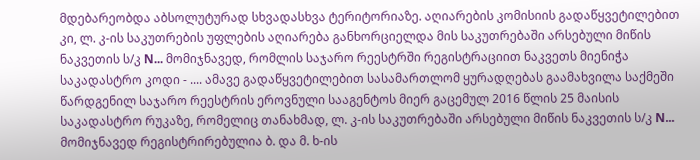მდებარეობდა აბსოლუტურად სხვადასხვა ტერიტორიაზე. აღიარების კომისიის გადაწყვეტილებით კი, ლ. კ-ის საკუთრების უფლების აღიარება განხორციელდა მის საკუთრებაში არსებული მიწის ნაკვეთის ს/კ N... მომიჯნავედ, რომლის საჯარო რეესტრში რეგისტრაციით ნაკვეთს მიენიჭა საკადასტრო კოდი - .... ამავე გადაწყვეტილებით სასამართლომ ყურადღებას გაამახვილა საქმეში წარდგენილ საჯარო რეესტრის ეროვნული სააგენტოს მიერ გაცემულ 2016 წლის 25 მაისის საკადასტრო რუკაზე, რომელიც თანახმად, ლ. კ-ის საკუთრებაში არსებული მიწის ნაკვეთის ს/კ N... მომიჯნავედ რეგისტრირებულია ბ. და მ. ხ-ის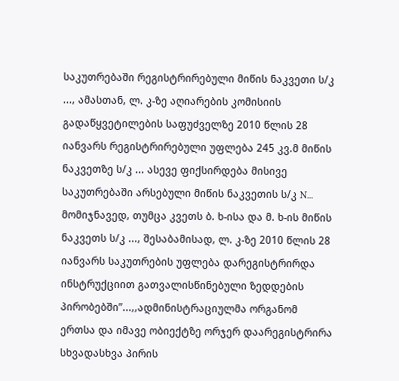საკუთრებაში რეგისტრირებული მიწის ნაკვეთი ს/კ ..., ამასთან, ლ. კ-ზე აღიარების კომისიის გადაწყვეტილების საფუძველზე 2010 წლის 28 იანვარს რეგისტრირებული უფლება 245 კვ.მ მიწის ნაკვეთზე ს/კ ... ასევე ფიქსირდება მისივე საკუთრებაში არსებული მიწის ნაკვეთის ს/კ N... მომიჯნავედ, თუმცა კვეთს ბ. ხ-ისა და მ. ხ-ის მიწის ნაკვეთს ს/კ ..., შესაბამისად, ლ. კ-ზე 2010 წლის 28 იანვარს საკუთრების უფლება დარეგისტრირდა ინსტრუქციით გათვალისწინებული ზედდების პირობებში’’...,,ადმინისტრაციულმა ორგანომ ერთსა და იმავე ობიექტზე ორჯერ დაარეგისტრირა სხვადასხვა პირის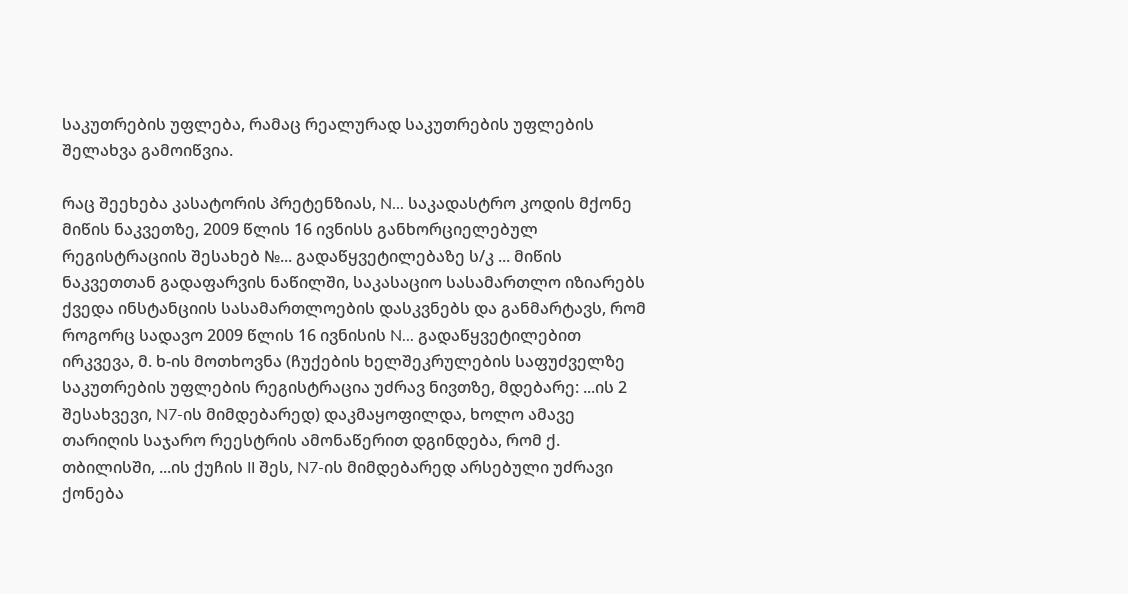საკუთრების უფლება, რამაც რეალურად საკუთრების უფლების შელახვა გამოიწვია.

რაც შეეხება კასატორის პრეტენზიას, N... საკადასტრო კოდის მქონე მიწის ნაკვეთზე, 2009 წლის 16 ივნისს განხორციელებულ რეგისტრაციის შესახებ №... გადაწყვეტილებაზე ს/კ ... მიწის ნაკვეთთან გადაფარვის ნაწილში, საკასაციო სასამართლო იზიარებს ქვედა ინსტანციის სასამართლოების დასკვნებს და განმარტავს, რომ როგორც სადავო 2009 წლის 16 ივნისის N... გადაწყვეტილებით ირკვევა, მ. ხ-ის მოთხოვნა (ჩუქების ხელშეკრულების საფუძველზე საკუთრების უფლების რეგისტრაცია უძრავ ნივთზე, მდებარე: ...ის 2 შესახვევი, N7-ის მიმდებარედ) დაკმაყოფილდა, ხოლო ამავე თარიღის საჯარო რეესტრის ამონაწერით დგინდება, რომ ქ. თბილისში, ...ის ქუჩის II შეს, N7-ის მიმდებარედ არსებული უძრავი ქონება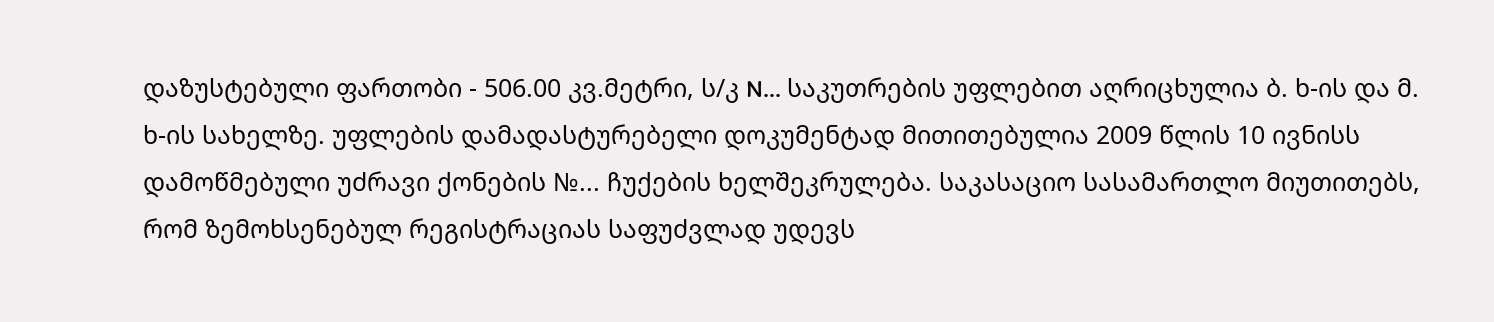დაზუსტებული ფართობი - 506.00 კვ.მეტრი, ს/კ N... საკუთრების უფლებით აღრიცხულია ბ. ხ-ის და მ. ხ-ის სახელზე. უფლების დამადასტურებელი დოკუმენტად მითითებულია 2009 წლის 10 ივნისს დამოწმებული უძრავი ქონების №... ჩუქების ხელშეკრულება. საკასაციო სასამართლო მიუთითებს, რომ ზემოხსენებულ რეგისტრაციას საფუძვლად უდევს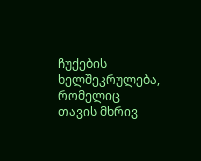ჩუქების ხელშეკრულება, რომელიც თავის მხრივ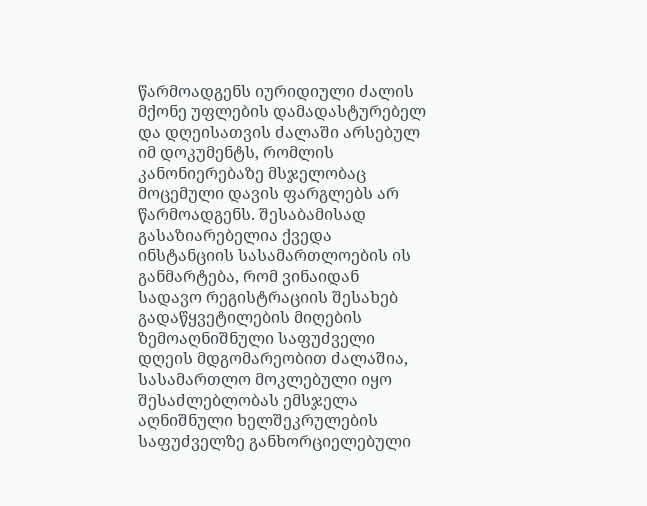წარმოადგენს იურიდიული ძალის მქონე უფლების დამადასტურებელ და დღეისათვის ძალაში არსებულ იმ დოკუმენტს, რომლის კანონიერებაზე მსჯელობაც მოცემული დავის ფარგლებს არ წარმოადგენს. შესაბამისად გასაზიარებელია ქვედა ინსტანციის სასამართლოების ის განმარტება, რომ ვინაიდან სადავო რეგისტრაციის შესახებ გადაწყვეტილების მიღების ზემოაღნიშნული საფუძველი დღეის მდგომარეობით ძალაშია, სასამართლო მოკლებული იყო შესაძლებლობას ემსჯელა აღნიშნული ხელშეკრულების საფუძველზე განხორციელებული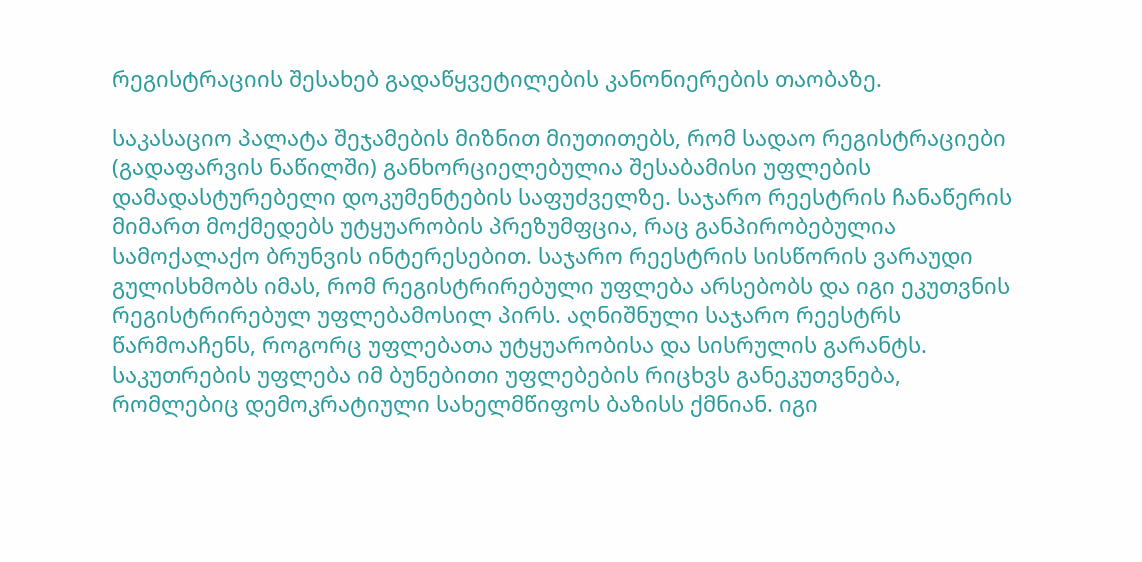რეგისტრაციის შესახებ გადაწყვეტილების კანონიერების თაობაზე.

საკასაციო პალატა შეჯამების მიზნით მიუთითებს, რომ სადაო რეგისტრაციები (გადაფარვის ნაწილში) განხორციელებულია შესაბამისი უფლების დამადასტურებელი დოკუმენტების საფუძველზე. საჯარო რეესტრის ჩანაწერის მიმართ მოქმედებს უტყუარობის პრეზუმფცია, რაც განპირობებულია სამოქალაქო ბრუნვის ინტერესებით. საჯარო რეესტრის სისწორის ვარაუდი გულისხმობს იმას, რომ რეგისტრირებული უფლება არსებობს და იგი ეკუთვნის რეგისტრირებულ უფლებამოსილ პირს. აღნიშნული საჯარო რეესტრს წარმოაჩენს, როგორც უფლებათა უტყუარობისა და სისრულის გარანტს. საკუთრების უფლება იმ ბუნებითი უფლებების რიცხვს განეკუთვნება, რომლებიც დემოკრატიული სახელმწიფოს ბაზისს ქმნიან. იგი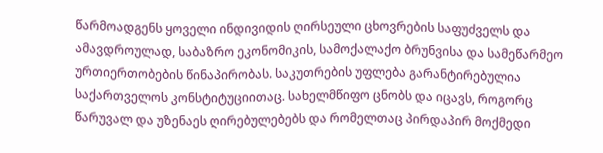წარმოადგენს ყოველი ინდივიდის ღირსეული ცხოვრების საფუძველს და ამავდროულად, საბაზრო ეკონომიკის, სამოქალაქო ბრუნვისა და სამეწარმეო ურთიერთობების წინაპირობას. საკუთრების უფლება გარანტირებულია საქართველოს კონსტიტუციითაც. სახელმწიფო ცნობს და იცავს, როგორც წარუვალ და უზენაეს ღირებულებებს და რომელთაც პირდაპირ მოქმედი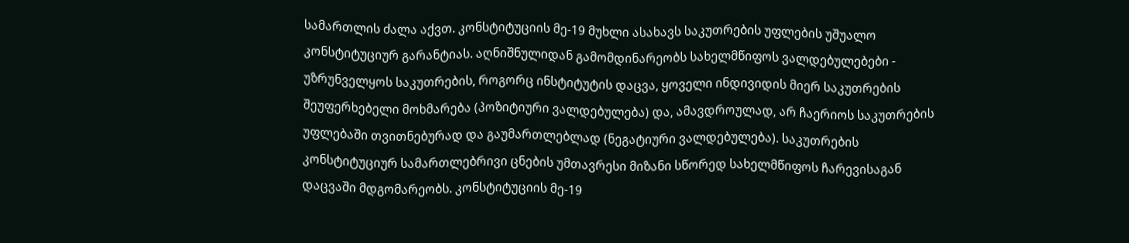სამართლის ძალა აქვთ. კონსტიტუციის მე-19 მუხლი ასახავს საკუთრების უფლების უშუალო კონსტიტუციურ გარანტიას. აღნიშნულიდან გამომდინარეობს სახელმწიფოს ვალდებულებები - უზრუნველყოს საკუთრების, როგორც ინსტიტუტის დაცვა, ყოველი ინდივიდის მიერ საკუთრების შეუფერხებელი მოხმარება (პოზიტიური ვალდებულება) და, ამავდროულად, არ ჩაერიოს საკუთრების უფლებაში თვითნებურად და გაუმართლებლად (ნეგატიური ვალდებულება). საკუთრების კონსტიტუციურ სამართლებრივი ცნების უმთავრესი მიზანი სწორედ სახელმწიფოს ჩარევისაგან დაცვაში მდგომარეობს. კონსტიტუციის მე-19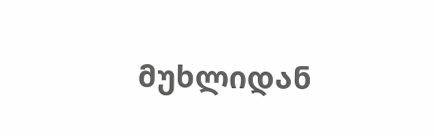მუხლიდან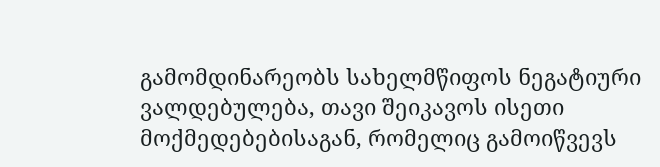გამომდინარეობს სახელმწიფოს ნეგატიური ვალდებულება, თავი შეიკავოს ისეთი მოქმედებებისაგან, რომელიც გამოიწვევს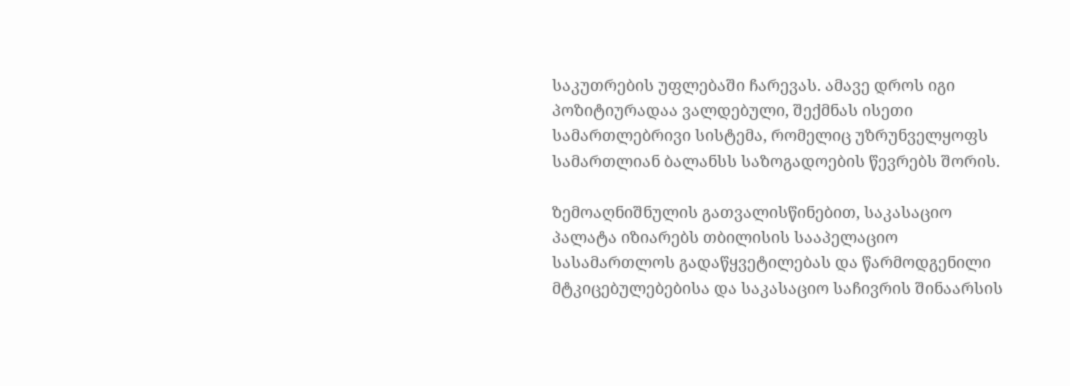საკუთრების უფლებაში ჩარევას. ამავე დროს იგი პოზიტიურადაა ვალდებული, შექმნას ისეთი სამართლებრივი სისტემა, რომელიც უზრუნველყოფს სამართლიან ბალანსს საზოგადოების წევრებს შორის.

ზემოაღნიშნულის გათვალისწინებით, საკასაციო პალატა იზიარებს თბილისის სააპელაციო სასამართლოს გადაწყვეტილებას და წარმოდგენილი მტკიცებულებებისა და საკასაციო საჩივრის შინაარსის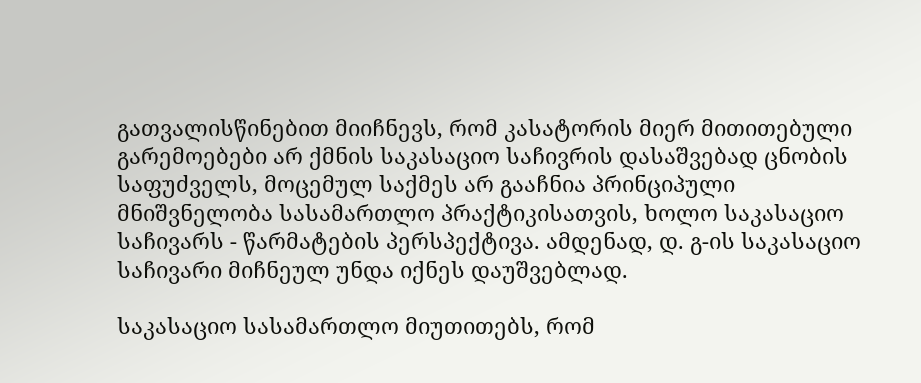გათვალისწინებით მიიჩნევს, რომ კასატორის მიერ მითითებული გარემოებები არ ქმნის საკასაციო საჩივრის დასაშვებად ცნობის საფუძველს, მოცემულ საქმეს არ გააჩნია პრინციპული მნიშვნელობა სასამართლო პრაქტიკისათვის, ხოლო საკასაციო საჩივარს - წარმატების პერსპექტივა. ამდენად, დ. გ-ის საკასაციო საჩივარი მიჩნეულ უნდა იქნეს დაუშვებლად.

საკასაციო სასამართლო მიუთითებს, რომ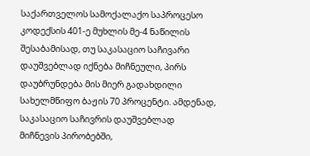საქართველოს სამოქალაქო საპროცესო კოდექსის 401-ე მუხლის მე-4 ნაწილის შესაბამისად, თუ საკასაციო საჩივარი დაუშვებლად იქნება მიჩნეული, პირს დაუბრუნდება მის მიერ გადახდილი სახელმწიფო ბაჟის 70 პროცენტი. ამდენად, საკასაციო საჩივრის დაუშვებლად მიჩნევის პირობებში,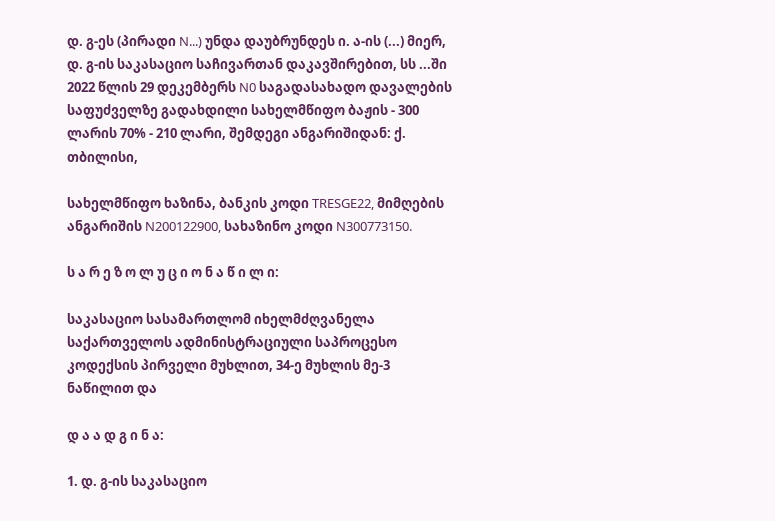დ. გ-ეს (პირადი N...) უნდა დაუბრუნდეს ი. ა-ის (...) მიერ, დ. გ-ის საკასაციო საჩივართან დაკავშირებით, სს ...ში 2022 წლის 29 დეკემბერს N0 საგადასახადო დავალების საფუძველზე გადახდილი სახელმწიფო ბაჟის - 300 ლარის 70% - 210 ლარი, შემდეგი ანგარიშიდან: ქ. თბილისი,

სახელმწიფო ხაზინა, ბანკის კოდი TRESGE22, მიმღების ანგარიშის N200122900, სახაზინო კოდი N300773150.

ს ა რ ე ზ ო ლ უ ც ი ო ნ ა წ ი ლ ი:

საკასაციო სასამართლომ იხელმძღვანელა საქართველოს ადმინისტრაციული საპროცესო კოდექსის პირველი მუხლით, 34-ე მუხლის მე-3 ნაწილით და

დ ა ა დ გ ი ნ ა:

1. დ. გ-ის საკასაციო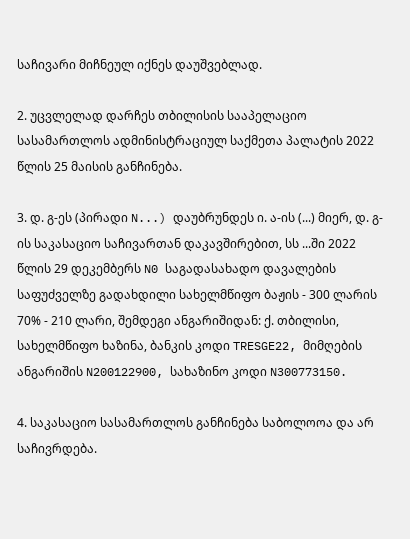საჩივარი მიჩნეულ იქნეს დაუშვებლად.

2. უცვლელად დარჩეს თბილისის სააპელაციო სასამართლოს ადმინისტრაციულ საქმეთა პალატის 2022 წლის 25 მაისის განჩინება.

3. დ. გ-ეს (პირადი N...) დაუბრუნდეს ი. ა-ის (...) მიერ, დ. გ-ის საკასაციო საჩივართან დაკავშირებით, სს ...ში 2022 წლის 29 დეკემბერს N0 საგადასახადო დავალების საფუძველზე გადახდილი სახელმწიფო ბაჟის - 300 ლარის 70% - 210 ლარი, შემდეგი ანგარიშიდან: ქ. თბილისი, სახელმწიფო ხაზინა, ბანკის კოდი TRESGE22, მიმღების ანგარიშის N200122900, სახაზინო კოდი N300773150.

4. საკასაციო სასამართლოს განჩინება საბოლოოა და არ საჩივრდება.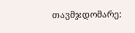თავმჯდომარე: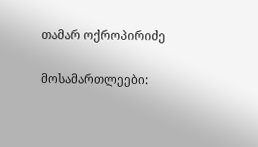თამარ ოქროპირიძე

მოსამართლეები: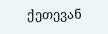ქეთევან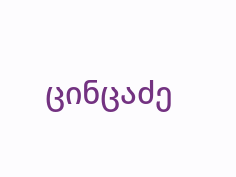ცინცაძე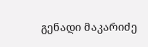გენადი მაკარიძე